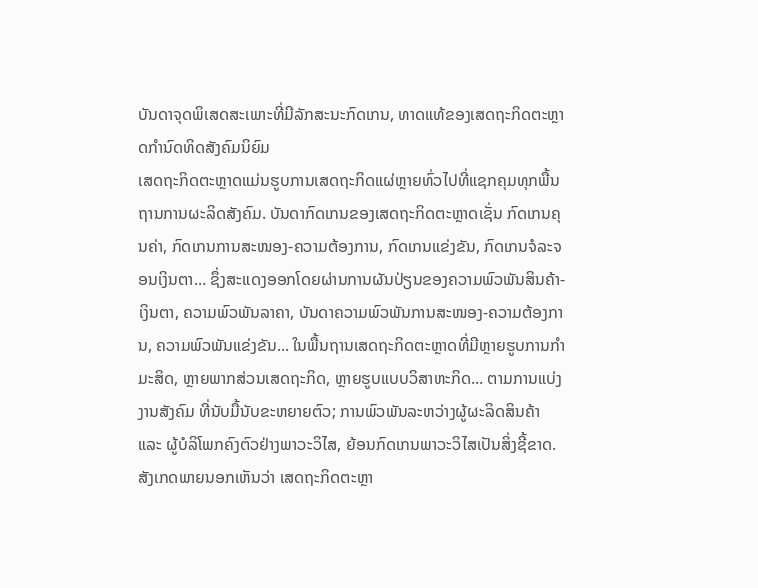ບັນດາຈຸດພິເສດສະເພາະທີ່ມີລັກສະນະກົດເກນ, ທາດແທ້ຂອງເສດຖະກິດຕະຫຼາດກຳນົດທິດສັງຄົມນິຍົມ
ເສດຖະກິດຕະຫຼາດແມ່ນຮູບການເສດຖະກິດແຜ່ຫຼາຍທົ່ວໄປທີ່ແຊກຄຸມທຸກພື້ນຖານການຜະລິດສັງຄົມ. ບັນດາກົດເກນຂອງເສດຖະກິດຕະຫຼາດເຊັ່ນ ກົດເກນຄຸນຄ່າ, ກົດເກນການສະໜອງ-ຄວາມຕ້ອງການ, ກົດເກນແຂ່ງຂັນ, ກົດເກນຈໍລະຈອນເງິນຕາ... ຊຶ່ງສະແດງອອກໂດຍຜ່ານການຜັນປ່ຽນຂອງຄວາມພົວພັນສິນຄ້າ-ເງິນຕາ, ຄວາມພົວພັນລາຄາ, ບັນດາຄວາມພົວພັນການສະໜອງ-ຄວາມຕ້ອງການ, ຄວາມພົວພັນແຂ່ງຂັນ... ໃນພື້ນຖານເສດຖະກິດຕະຫຼາດທີ່ມີຫຼາຍຮູບການກຳມະສິດ, ຫຼາຍພາກສ່ວນເສດຖະກິດ, ຫຼາຍຮູບແບບວິສາຫະກິດ... ຕາມການແບ່ງງານສັງຄົມ ທີ່ນັບມື້ນັບຂະຫຍາຍຕົວ; ການພົວພັນລະຫວ່າງຜູ້ຜະລິດສິນຄ້າ ແລະ ຜູ້ບໍລິໂພກຄົງຕົວຢ່າງພາວະວິໄສ, ຍ້ອນກົດເກນພາວະວິໄສເປັນສິ່ງຊີ້ຂາດ.
ສັງເກດພາຍນອກເຫັນວ່າ ເສດຖະກິດຕະຫຼາ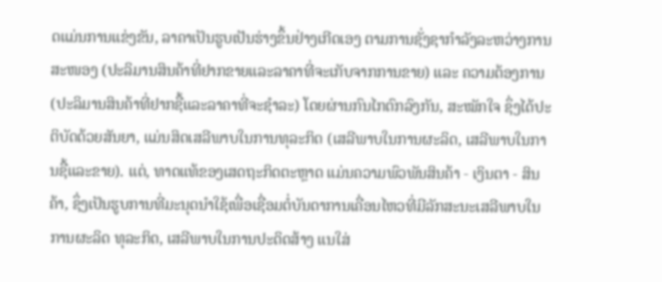ດແມ່ນການແຂ່ງຂັນ, ລາຄາເປັນຮູບເປັນຮ່າງຂຶ້ນຢ່າງເກີດເອງ ຕາມການຊັ່ງຊາກຳລັງລະຫວ່າງການສະໜອງ (ປະລິມານສິນຄ້າທີ່ຢາກຂາຍແລະລາຄາທີ່ຈະເກັບຈາກການຂາຍ) ແລະ ຄວາມຕ້ອງການ (ປະລິມານສິນຄ້າທີ່ຢາກຊື້ແລະລາຄາທີ່ຈະຊຳລະ) ໂດຍຜ່ານກົນໄກຕົກລົງກັນ, ສະໝັກໃຈ ຊຶ່ງໄດ້ປະຕິບັດດ້ວຍສັນຍາ, ແມ່ນສິດເສລີພາບໃນການທຸລະກິດ (ເສລີພາບໃນການຜະລິດ, ເສລີພາບໃນການຊື້ແລະຂາຍ). ແຕ່, ທາດແທ້ຂອງເສດຖະກິດຕະຫຼາດ ແມ່ນຄວາມພົວພັນສິນຄ້າ - ເງິນຕາ - ສິນຄ້າ, ຊຶ່ງເປັນຮູບການທີ່ມະນຸດນຳໃຊ້ເພື່ອເຊື່ອມຕໍ່ບັນດາການເຄື່ອນໄຫວທີ່ມີລັກສະນະເສລີພາບໃນການຜະລິດ ທຸລະກິດ, ເສລີພາບໃນການປະດິດສ້າງ ແນໃສ່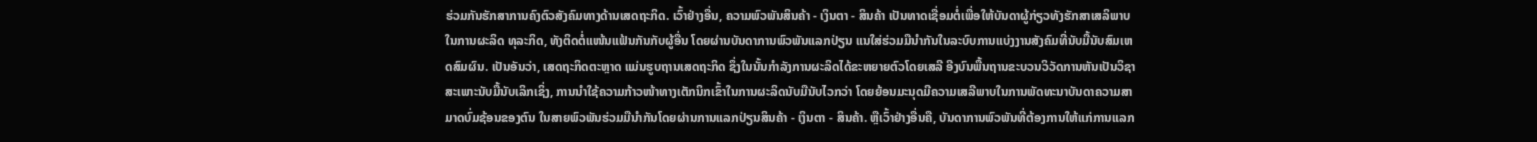ຮ່ວມກັນຮັກສາການຄົງຕົວສັງຄົມທາງດ້ານເສດຖະກິດ. ເວົ້າຢ່າງອື່ນ, ຄວາມພົວພັນສິນຄ້າ - ເງິນຕາ - ສິນຄ້າ ເປັນທາດເຊື່ອມຕໍ່ເພື່ອໃຫ້ບັນດາຜູ້ກ່ຽວທັງຮັກສາເສລິພາບໃນການຜະລິດ ທຸລະກິດ, ທັງຕິດຕໍ່ແໜ້ນແຟ້ນກັນກັບຜູ້ອື່ນ ໂດຍຜ່ານບັນດາການພົວພັນແລກປ່ຽນ ແນໃສ່ຮ່ວມມືນຳກັນໃນລະບົບການແບ່ງງານສັງຄົມທີ່ນັບມື້ນັບສົມເຫດສົມຜົນ. ເປັນອັນວ່າ, ເສດຖະກິດຕະຫຼາດ ແມ່ນຮູບຖານເສດຖະກິດ ຊຶ່ງໃນນັ້ນກຳລັງການຜະລິດໄດ້ຂະຫຍາຍຕົວໂດຍເສລີ ອີງບົນພື້ນຖານຂະບວນວິວັດການຫັນເປັນວິຊາສະເພາະນັບມື້ນັບເລິກເຊິ່ງ, ການນຳໃຊ້ຄວາມກ້າວໜ້າທາງເຕັກນິກເຂົ້າໃນການຜະລິດນັບມືນັບໄວກວ່າ ໂດຍຍ້ອນມະນຸດມີຄວາມເສລີພາບໃນການພັດທະນາບັນດາຄວາມສາມາດບົ່ມຊ້ອນຂອງຕົນ ໃນສາຍພົວພັນຮ່ວມມືນຳກັນໂດຍຜ່ານການແລກປ່ຽນສິນຄ້າ - ເງິນຕາ - ສິນຄ້າ. ຫຼືເວົ້າຢ່າງອື່ນຄື, ບັນດາການພົວພັນທີ່ຕ້ອງການໃຫ້ແກ່ການແລກ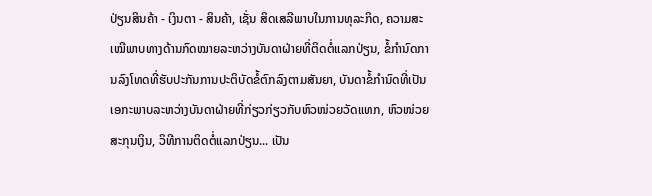ປ່ຽນສິນຄ້າ - ເງິນຕາ - ສິນຄ້າ, ເຊັ່ນ ສິດເສລີພາບໃນການທຸລະກິດ, ຄວາມສະເໝີພາບທາງດ້ານກົດໝາຍລະຫວ່າງບັນດາຝ່າຍທີ່ຕິດຕໍ່ແລກປ່ຽນ, ຂໍ້ກຳນົດການລົງໂທດທີ່ຮັບປະກັນການປະຕິບັດຂໍ້ຕົກລົງຕາມສັນຍາ, ບັນດາຂໍ້ກຳນົດທີ່ເປັນເອກະພາບລະຫວ່າງບັນດາຝ່າຍທີ່ກ່ຽວກ່ຽວກັບຫົວໜ່ວຍວັດແທກ, ຫົວໜ່ວຍສະກຸນເງິນ, ວິທີການຕິດຕໍ່ແລກປ່ຽນ... ເປັນ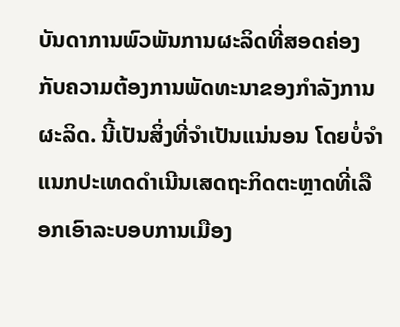ບັນດາການພົວພັນການຜະລິດທີ່ສອດຄ່ອງກັບຄວາມຕ້ອງການພັດທະນາຂອງກຳລັງການຜະລິດ. ນີ້ເປັນສິ່ງທີ່ຈຳເປັນແນ່ນອນ ໂດຍບໍ່ຈຳແນກປະເທດດຳເນີນເສດຖະກິດຕະຫຼາດທີ່ເລືອກເອົາລະບອບການເມືອງ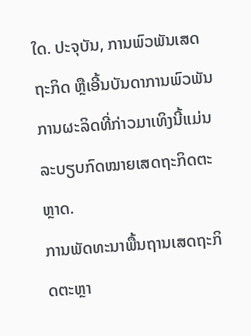ໃດ. ປະຈຸບັນ, ການພົວພັນເສດຖະກິດ ຫຼືເອີ້ນບັນດາການພົວພັນການຜະລິດທີ່ກ່າວມາເທິງນີ້ແມ່ນ ລະບຽບກົດໝາຍເສດຖະກິດຕະຫຼາດ.
ການພັດທະນາພື້ນຖານເສດຖະກິດຕະຫຼາ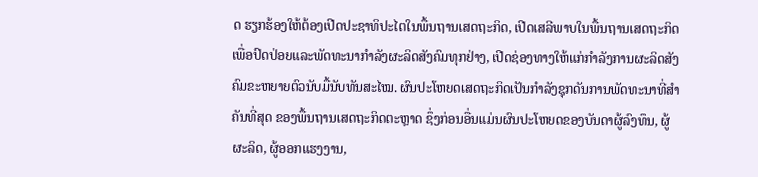ດ ຮຽກຮ້ອງໃຫ້ຕ້ອງເປີດປະຊາທິປະໄຕໃນພື້ນຖານເສດຖະກິດ, ເປີດເສລີພາບໃນພື້ນຖານເສດຖະກິດ ເພື່ອປົດປ່ອຍແລະພັດທະນາກຳລັງຜະລິດສັງຄົມທຸກຢ່າງ, ເປີດຊ່ອງທາງໃຫ້ແກ່ກຳລັງການຜະລິດສັງຄົມຂະຫຍາຍຕົວນັບມື້ນັບທັນສະໄໝ. ຜົນປະໂຫຍດເສດຖະກິດເປັນກຳລັງຊຸກດັນການພັດທະນາທີ່ສຳຄັນທີ່ສຸດ ຂອງພື້ນຖານເສດຖະກິດຕະຫຼາດ ຊຶ່ງກ່ອນອື່ນແມ່ນຜົນປະໂຫຍດຂອງບັນດາຜູ້ລົງທຶນ, ຜູ້ຜະລິດ, ຜູ້ອອກແຮງງານ,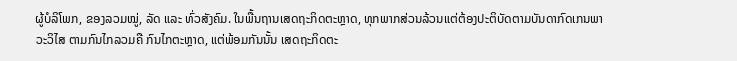ຜູ້ບໍລິໂພກ, ຂອງລວມໝູ່, ລັດ ແລະ ທົ່ວສັງຄົມ. ໃນພື້ນຖານເສດຖະກິດຕະຫຼາດ, ທຸກພາກສ່ວນລ້ວນແຕ່ຕ້ອງປະຕິບັດຕາມບັນດາກົດເກນພາວະວິໄສ ຕາມກົນໄກລວມຄື ກົນໄກຕະຫຼາດ, ແຕ່ພ້ອມກັນນັ້ນ ເສດຖະກິດຕະ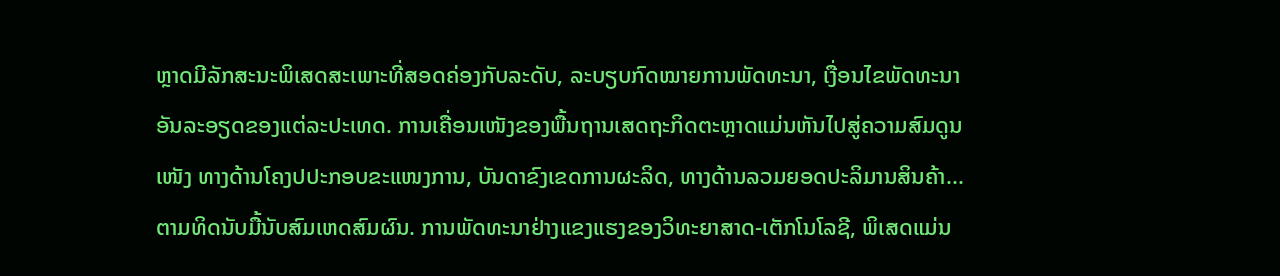ຫຼາດມີລັກສະນະພິເສດສະເພາະທີ່ສອດຄ່ອງກັບລະດັບ, ລະບຽບກົດໝາຍການພັດທະນາ, ເງື່ອນໄຂພັດທະນາອັນລະອຽດຂອງແຕ່ລະປະເທດ. ການເຄື່ອນເໜັງຂອງພື້ນຖານເສດຖະກິດຕະຫຼາດແມ່ນຫັນໄປສູ່ຄວາມສົມດູນເໜັງ ທາງດ້ານໂຄງປປະກອບຂະແໜງການ, ບັນດາຂົງເຂດການຜະລິດ, ທາງດ້ານລວມຍອດປະລິມານສິນຄ້າ... ຕາມທິດນັບມື້ນັບສົມເຫດສົມຜົນ. ການພັດທະນາຢ່າງແຂງແຮງຂອງວິທະຍາສາດ-ເຕັກໂນໂລຊີ, ພິເສດແມ່ນ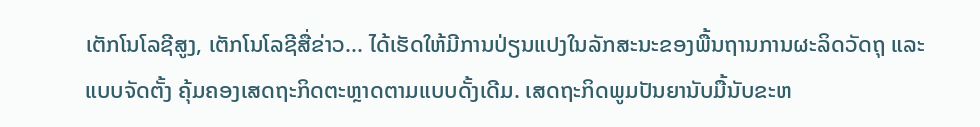ເຕັກໂນໂລຊີສູງ, ເຕັກໂນໂລຊີສື່ຂ່າວ... ໄດ້ເຮັດໃຫ້ມີການປ່ຽນແປງໃນລັກສະນະຂອງພື້ນຖານການຜະລິດວັດຖຸ ແລະ ແບບຈັດຕັ້ງ ຄຸ້ມຄອງເສດຖະກິດຕະຫຼາດຕາມແບບດັ້ງເດີມ. ເສດຖະກິດພູມປັນຍານັບມື້ນັບຂະຫ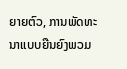ຍາຍຕົວ, ການພັດທະນາແບບຍືນຍົງພວມ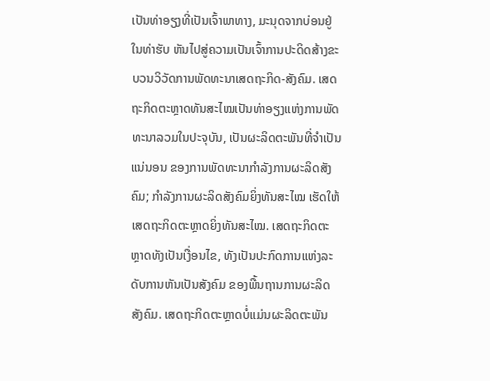ເປັນທ່າອຽງທີ່ເປັນເຈົ້າພາທາງ, ມະນຸດຈາກບ່ອນຢູ່ໃນທ່າຮັບ ຫັນໄປສູ່ຄວາມເປັນເຈົ້າການປະດິດສ້າງຂະບວນວິວັດການພັດທະນາເສດຖະກິດ-ສັງຄົມ. ເສດຖະກິດຕະຫຼາດທັນສະໄໝເປັນທ່າອຽງແຫ່ງການພັດທະນາລວມໃນປະຈຸບັນ, ເປັນຜະລິດຕະພັນທີ່ຈຳເປັນແນ່ນອນ ຂອງການພັດທະນາກຳລັງການຜະລິດສັງຄົມ; ກຳລັງການຜະລິດສັງຄົມຍິ່ງທັນສະໄໝ ເຮັດໃຫ້ເສດຖະກິດຕະຫຼາດຍິ່ງທັນສະໄໝ. ເສດຖະກິດຕະຫຼາດທັງເປັນເງື່ອນໄຂ, ທັງເປັນປະກົດການແຫ່ງລະດັບການຫັນເປັນສັງຄົມ ຂອງພື້ນຖານການຜະລິດສັງຄົມ. ເສດຖະກິດຕະຫຼາດບໍ່ແມ່ນຜະລິດຕະພັນ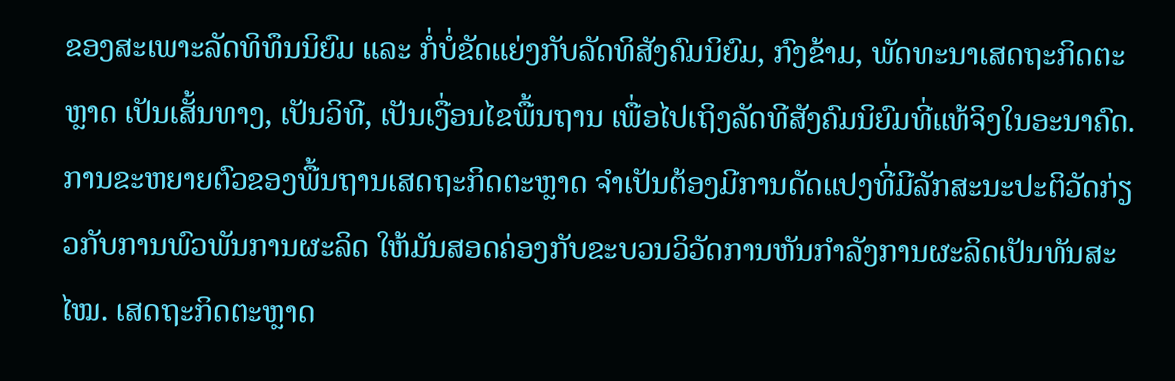ຂອງສະເພາະລັດທິທຶນນິຍົມ ແລະ ກໍ່ບໍ່ຂັດແຍ່ງກັບລັດທິສັງຄົມນິຍົມ, ກົງຂ້າມ, ພັດທະນາເສດຖະກິດຕະຫຼາດ ເປັນເສັ້ນທາງ, ເປັນວິທີ, ເປັນເງື່ອນໄຂພື້ນຖານ ເພື່ອໄປເຖິງລັດທີສັງຄົມນິຍົມທີ່ແທ້ຈິງໃນອະນາຄົດ. ການຂະຫຍາຍຕົວຂອງພື້ນຖານເສດຖະກິດຕະຫຼາດ ຈຳເປັນຕ້ອງມີການດັດແປງທີ່ມີລັກສະນະປະຕິວັດກ່ຽວກັບການພົວພັນການຜະລິດ ໃຫ້ມັນສອດຄ່ອງກັບຂະບວນວິວັດການຫັນກຳລັງການຜະລິດເປັນທັນສະໄໝ. ເສດຖະກິດຕະຫຼາດ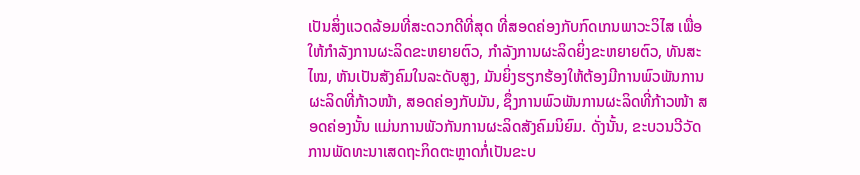ເປັນສິ່ງແວດລ້ອມທີ່ສະດວກດີທີ່ສຸດ ທີ່ສອດຄ່ອງກັບກົດເກນພາວະວິໄສ ເພື່ອໃຫ້ກຳລັງການຜະລິດຂະຫຍາຍຕົວ, ກຳລັງການຜະລິດຍິ່ງຂະຫຍາຍຕົວ, ທັນສະໄໝ, ຫັນເປັນສັງຄົມໃນລະດັບສູງ, ມັນຍິ່ງຮຽກຮ້ອງໃຫ້ຕ້ອງມີການພົວພັນການຜະລິດທີ່ກ້າວໜ້າ, ສອດຄ່ອງກັບມັນ, ຊຶ່ງການພົວພັນການຜະລິດທີ່ກ້າວໜ້າ ສອດຄ່ອງນັ້ນ ແມ່ນການພັວກັນການຜະລິດສັງຄົມນິຍົມ. ດັ່ງນັ້ນ, ຂະບວນວີວັດການພັດທະນາເສດຖະກິດຕະຫຼາດກໍ່ເປັນຂະບ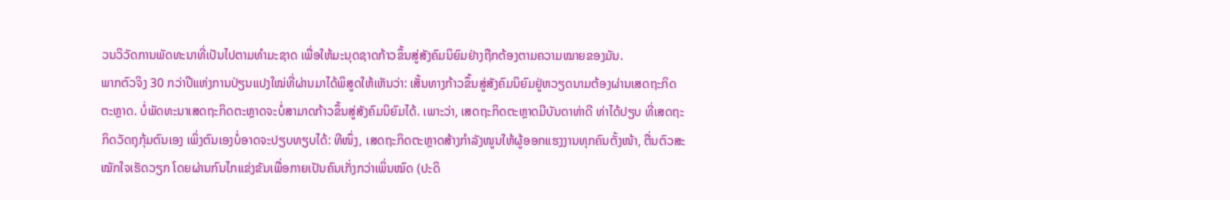ວນວິວັດການພັດທະນາທີ່ເປັນໄປຕາມທຳມະຊາດ ເພື່ອໃຫ້ມະນຸດຊາດກ້າວຂຶ້ນສູ່ສັງຄົມນິຍົມຢ່າງຖືກຕ້ອງຕາມຄວາມໝາຍຂອງມັນ.
ພາກຕົວຈິງ 30 ກວ່າປີແຫ່ງການປ່ຽນແປງໃໝ່ທີ່ຜ່ານມາໄດ້ພິສູດໃຫ້ເຫັນວ່າ: ເສັ້ນທາງກ້າວຂຶ້ນສູ່ສັງຄົມນິຍົມຢູ່ຫວຽດນາມຕ້ອງຜ່ານເສດຖະກິດຕະຫຼາດ. ບໍ່ພັດທະນາເສດຖະກິດຕະຫຼາດຈະບໍ່ສາມາດກ້າວຂຶ້ນສູ່ສັງຄົມນິຍົມໄດ້. ເພາະວ່າ, ເສດຖະກິດຕະຫຼາດມີບັນດາທ່າດີ ທ່າໄດ້ປຽບ ທີ່ເສດຖະກິດວັດຖຸກຸ້ມຕົນເອງ ເພິ່ງຕົນເອງບໍ່ອາດຈະປຽບທຽບໄດ້: ທີໜຶ່ງ, ເສດຖະກິດຕະຫຼາດສ້າງກຳລັງໜູນໃຫ້ຜູ້ອອກແຮງງານທຸກຄົນຕັ້ງໜ້າ, ຕື່ນຕົວສະໝັກໃຈເຮັດວຽກ ໂດຍຜ່ານກົນໄກແຂ່ງຂັນເພື່ອກາຍເປັນຄົນເກັ່ງກວ່າເພິ່ນໝົດ (ປະດິ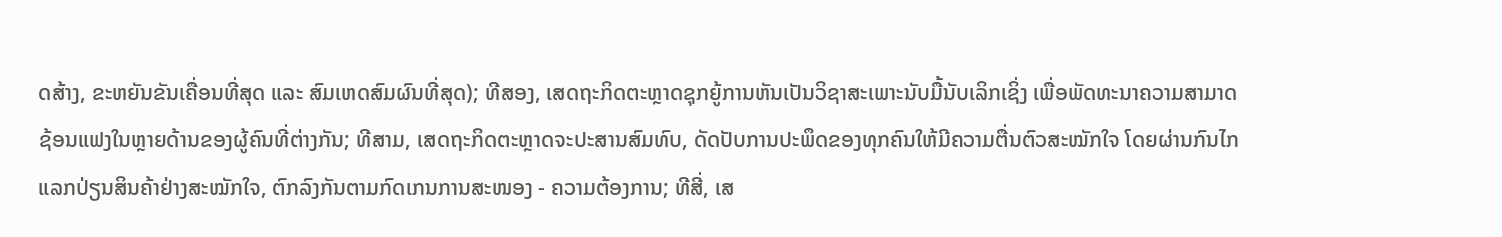ດສ້າງ, ຂະຫຍັນຂັນເຄື່ອນທີ່ສຸດ ແລະ ສົມເຫດສົມຜົນທີ່ສຸດ); ທີສອງ, ເສດຖະກິດຕະຫຼາດຊຸກຍູ້ການຫັນເປັນວິຊາສະເພາະນັບມື້ນັບເລິກເຊິ່ງ ເພື່ອພັດທະນາຄວາມສາມາດຊ້ອນແຟງໃນຫຼາຍດ້ານຂອງຜູ້ຄົນທີ່ຕ່າງກັນ; ທີສາມ, ເສດຖະກິດຕະຫຼາດຈະປະສານສົມທົບ, ດັດປັບການປະພຶດຂອງທຸກຄົນໃຫ້ມີຄວາມຕື່ນຕົວສະໝັກໃຈ ໂດຍຜ່ານກົນໄກແລກປ່ຽນສິນຄ້າຢ່າງສະໝັກໃຈ, ຕົກລົງກັນຕາມກົດເກນການສະໜອງ - ຄວາມຕ້ອງການ; ທີສີ່, ເສ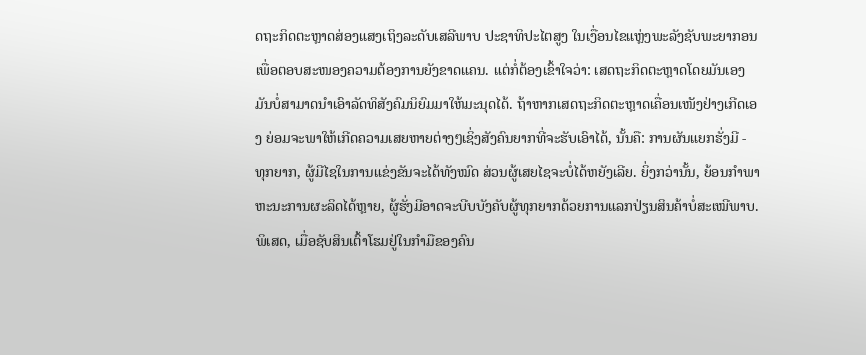ດຖະກິດຕະຫຼາດສ່ອງແສງເຖິງລະດັບເສລີພາບ ປະຊາທິປະໄຕສູງ ໃນເງື່ອນໄຂແຫຼ່ງພະລັງຊັບພະຍາກອນເພື່ອຕອບສະໜອງຄວາມຕ້ອງການຍັງຂາດແຄນ. ແຕ່ກໍ່ຕ້ອງເຂົ້າໃຈວ່າ: ເສດຖະກິດຕະຫຼາດໂດຍມັນເອງມັນບໍ່ສາມາດນຳເອົາລັດທິສັງຄົມນິຍົມມາໃຫ້ມະນຸດໄດ້. ຖ້າຫາກເສດຖະກິດຕະຫຼາດເຄື່ອນເໜັງຢ່າງເກີດເອງ ຍ່ອມຈະພາໃຫ້ເກີດຄວາມເສຍຫາຍຕ່າງໆເຊິ່ງສັງຄົນຍາກທີ່ຈະຮັບເອົາໄດ້, ນັ້ນຄື: ການຜັນແຍກຮັ່ງມີ - ທຸກຍາກ, ຜູ້ມີໄຊໃນການແຂ່ງຂັນຈະໄດ້ທັງໝົດ ສ່ວນຜູ້ເສຍໄຊຈະບໍ່ໄດ້ຫຍັງເລີຍ. ຍິ່ງກວ່ານັ້ນ, ຍ້ອນກຳພາຫະນະການຜະລິດໄດ້ຫຼາຍ, ຜູ້ຮັ່ງມີອາດຈະບີບບັງຄັບຜູ້ທຸກຍາກດ້ວຍການແລກປ່ຽນສິນຄ້າບໍ່ສະເໝີພາບ. ພິເສດ, ເມື່ອຊັບສິນເຕົ້າໂຮມຢູ່ໃນກຳມືຂອງຄົນ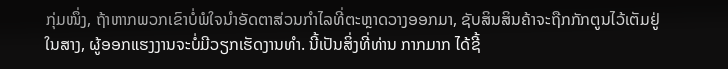ກຸ່ມໜຶ່ງ, ຖ້າຫາກພວກເຂົາບໍ່ພໍໃຈນຳອັດຕາສ່ວນກຳໄລທີ່ຕະຫຼາດວາງອອກມາ, ຊັບສິນສິນຄ້າຈະຖືກກັກຕູນໄວ້ເຕັມຢູ່ໃນສາງ, ຜູ້ອອກແຮງງານຈະບໍ່ມີວຽກເຮັດງານທຳ. ນີ້ເປັນສິ່ງທີ່ທ່ານ ກາກມາກ ໄດ້ຊີ້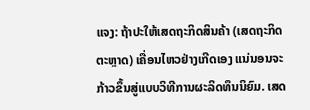ແຈງ: ຖ້າປະໃຫ້ເສດຖະກິດສິນຄ້າ (ເສດຖະກິດຕະຫຼາດ) ເຄື່ອນໄຫວຢ່າງເກີດເອງ ແນ່ນອນຈະກ້າວຂຶ້ນສູ່ແບບວິທີການຜະລິດທຶນນິຍົມ. ເສດ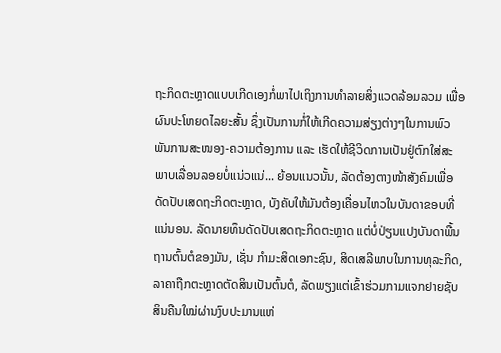ຖະກິດຕະຫຼາດແບບເກີດເອງກໍ່ພາໄປເຖິງການທຳລາຍສິ່ງແວດລ້ອມລວມ ເພື່ອຜົນປະໂຫຍດໄລຍະສັ້ນ ຊຶ່ງເປັນການກໍ່ໃຫ້ເກີດຄວາມສ່ຽງຕ່າງໆໃນການພົວພັນການສະໜອງ-ຄວາມຕ້ອງການ ແລະ ເຮັດໃຫ້ຊີວິດການເປັນຢູ່ຕົກໃສ່ສະພາບເລື່ອນລອຍບໍ່ແນ່ວແນ່... ຍ້ອນແນວນັ້ນ, ລັດຕ້ອງຕາງໜ້າສັງຄົມເພື່ອດັດປັບເສດຖະກິດຕະຫຼາດ, ບັງຄັບໃຫ້ມັນຕ້ອງເຄື່ອນໄຫວໃນບັນດາຂອບທີ່ແນ່ນອນ. ລັດນາຍທຶນດັດປັບເສດຖະກິດຕະຫຼາດ ແຕ່ບໍ່ປ່ຽນແປງບັນດາພື້ນຖານຕົ້ນຕໍຂອງມັນ, ເຊັ່ນ ກຳມະສິດເອກະຊົນ, ສິດເສລີພາບໃນການທຸລະກິດ, ລາຄາຖືກຕະຫຼາດຕັດສິນເປັນຕົ້ນຕໍ, ລັດພຽງແຕ່ເຂົ້າຮ່ວມກາມແຈກຢາຍຊັບສິນຄືນໃໝ່ຜ່ານງົບປະມານແຫ່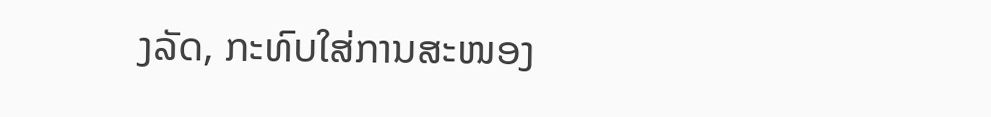ງລັດ, ກະທົບໃສ່ການສະໜອງ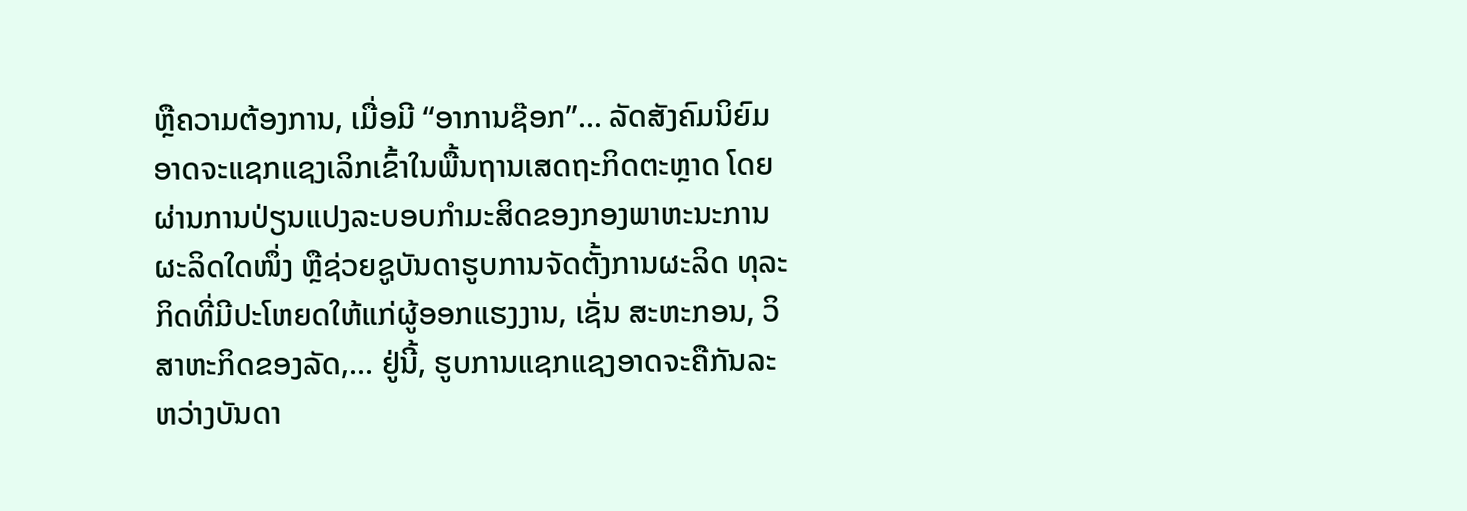ຫຼືຄວາມຕ້ອງການ, ເມື່ອມີ “ອາການຊ໊ອກ”... ລັດສັງຄົມນິຍົມອາດຈະແຊກແຊງເລິກເຂົ້າໃນພື້ນຖານເສດຖະກິດຕະຫຼາດ ໂດຍຜ່ານການປ່ຽນແປງລະບອບກຳມະສິດຂອງກອງພາຫະນະການຜະລິດໃດໜຶ່ງ ຫຼືຊ່ວຍຊູບັນດາຮູບການຈັດຕັ້ງການຜະລິດ ທຸລະກິດທີ່ມີປະໂຫຍດໃຫ້ແກ່ຜູ້ອອກແຮງງານ, ເຊັ່ນ ສະຫະກອນ, ວິສາຫະກິດຂອງລັດ,... ຢູ່ນີ້, ຮູບການແຊກແຊງອາດຈະຄືກັນລະຫວ່າງບັນດາ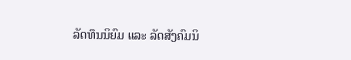ລັດທຶນນິຍົມ ແລະ ລັດສັງຄົມນິ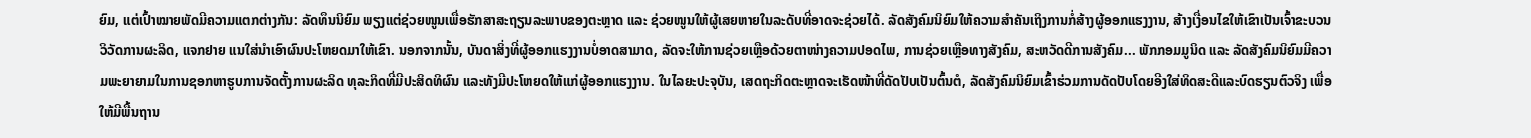ຍົມ, ແຕ່ເປົ້າໝາຍພັດມີຄວາມແຕກຕ່າງກັນ: ລັດທຶນນິຍົມ ພຽງແຕ່ຊ່ວຍໜູນເພື່ອຮັກສາສະຖຽນລະພາບຂອງຕະຫຼາດ ແລະ ຊ່ວຍໜູນໃຫ້ຜູ້ເສຍຫາຍໃນລະດັບທີ່ອາດຈະຊ່ວຍໄດ້. ລັດສັງຄົມນິຍົມໃຫ້ຄວາມສຳຄັນເຖິງການກໍ່ສ້າງຜູ້ອອກແຮງງານ, ສ້າງເງື່ອນໄຂໃຫ້ເຂົາເປັນເຈົ້າຂະບວນວິວັດການຜະລິດ, ແຈກຢາຍ ແນໃສ່ນຳເອົາຜົນປະໂຫຍດມາໃຫ້ເຂົາ. ນອກຈາກນັ້ນ, ບັນດາສິ່ງທີ່ຜູ້ອອກແຮງງານບໍ່ອາດສາມາດ, ລັດຈະໃຫ້ການຊ່ວຍເຫຼືອດ້ວຍຕາໜ່າງຄວາມປອດໄພ, ການຊ່ວຍເຫຼືອທາງສັງຄົມ, ສະຫວັດດີການສັງຄົມ... ພັກກອມມູນິດ ແລະ ລັດສັງຄົມນິຍົມມີຄວາມພະຍາຍາມໃນການຊອກຫາຮູບການຈັດຕັ້ງການຜະລິດ ທຸລະກິດທີ່ມີປະສິດທິຜົນ ແລະທັງມີປະໂຫຍດໃຫ້ແກ່ຜູ້ອອກແຮງງານ. ໃນໄລຍະປະຈຸບັນ, ເສດຖະກິດຕະຫຼາດຈະເຮັດໜ້າທີ່ດັດປັບເປັນຕົ້ນຕໍ, ລັດສັງຄົມນິຍົມເຂົ້າຮ່ວມການດັດປັບໂດຍອີງໃສ່ທິດສະດີແລະບົດຮຽນຕົວຈິງ ເພື່ອໃຫ້ມີພື້ນຖານ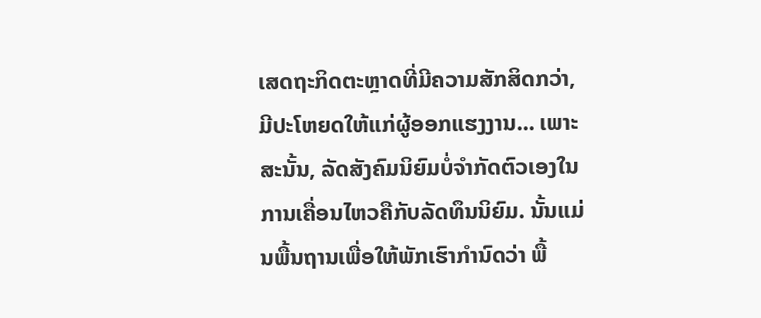ເສດຖະກິດຕະຫຼາດທີ່ມີຄວາມສັກສິດກວ່າ, ມີປະໂຫຍດໃຫ້ແກ່ຜູ້ອອກແຮງງານ... ເພາະສະນັ້ນ, ລັດສັງຄົມນິຍົມບໍ່ຈຳກັດຕົວເອງໃນການເຄື່ອນໄຫວຄືກັບລັດທຶນນິຍົມ. ນັ້ນແມ່ນພື້ນຖານເພື່ອໃຫ້ພັກເຮົາກຳນົດວ່າ ພື້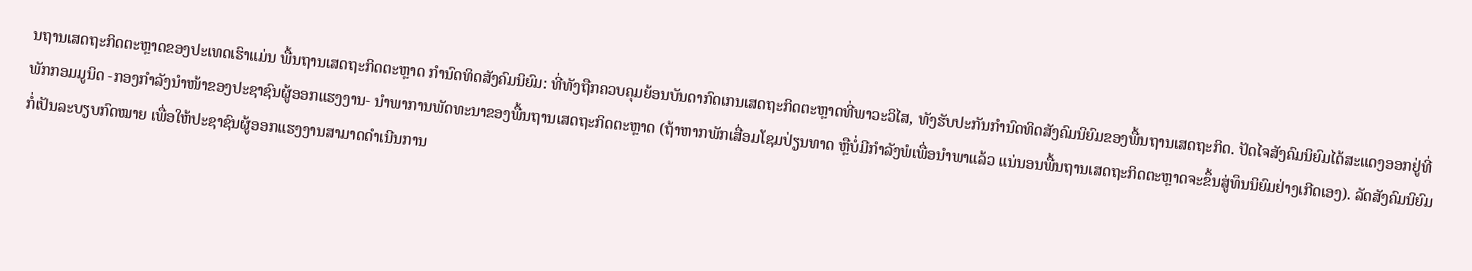ນຖານເສດຖະກິດຕະຫຼາດຂອງປະເທດເຮົາແມ່ນ ພື້ນຖານເສດຖະກິດຕະຫຼາດ ກຳນົດທິດສັງຄົມນິຍົມ: ທີ່ທັງຖືກຄວບຄຸມຍ້ອນບັນດາກົດເກນເສດຖະກິດຕະຫຼາດທີ່ພາວະວິໄສ, ທັງຮັບປະກັນກຳນົດທິດສັງຄົມນິຍົມຂອງພື້ນຖານເສດຖະກິດ. ປັດໄຈສັງຄົມນິຍົມໄດ້ສະແດງອອກຢູ່ທີ່ພັກກອມມູນິດ -ກອງກຳລັງນຳໜ້າຂອງປະຊາຊົນຜູ້ອອກແຮງງານ- ນຳພາການພັດທະນາຂອງພື້ນຖານເສດຖະກິດຕະຫຼາດ (ຖ້າຫາກພັກເສື່ອມໂຊມປ່ຽນທາດ ຫຼືບໍ່ມີກຳລັງພໍເພື່ອນຳພາແລ້ວ ແນ່ນອນພື້ນຖານເສດຖະກິດຕະຫຼາດຈະຂຶ້ນສູ່ທຶນນິຍົມຢ່າງເກີດເອງ). ລັດສັງຄົມນິຍົມກໍ່ເປັນລະບຽບກົດໝາຍ ເພື່ອໃຫ້ປະຊາຊົນຜູ້ອອກແຮງງານສາມາດດຳເນີນການ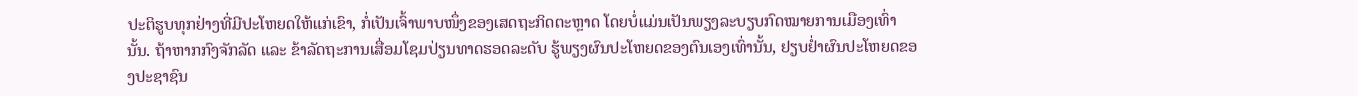ປະຕິຮູບທຸກຢ່າງທີ່ມີປະໂຫຍດໃຫ້ແກ່ເຂົາ, ກໍ່ເປັນເຈົ້າພາບໜຶ່ງຂອງເສດຖະກິດຕະຫຼາດ ໂດຍບໍ່ແມ່ນເປັນພຽງລະບຽບກົດໝາຍການເມືອງເທົ່ານັ້ນ. ຖ້າຫາກກົງຈັກລັດ ແລະ ຂ້າລັດຖະການເສື່ອມໂຊມປ່ຽນທາດຮອດລະດັບ ຮູ້ພຽງຜົນປະໂຫຍດຂອງຕົນເອງເທົ່ານັ້ນ, ຢຽບຢ່ຳຜົນປະໂຫຍດຂອງປະຊາຊົນ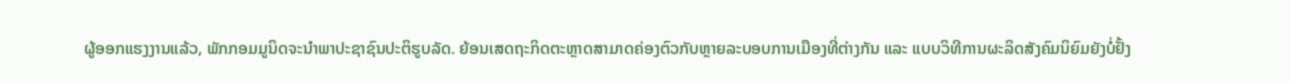ຜູ້ອອກແຮງງານແລ້ວ, ພັກກອມມູນິດຈະນຳພາປະຊາຊົນປະຕິຮູບລັດ. ຍ້ອນເສດຖະກິດຕະຫຼາດສາມາດຄ່ອງຕົວກັບຫຼາຍລະບອບການເມືອງທີ່ຕ່າງກັນ ແລະ ແບບວິທີການຜະລິດສັງຄົມນິຍົມຍັງບໍ່ຢັ້ງ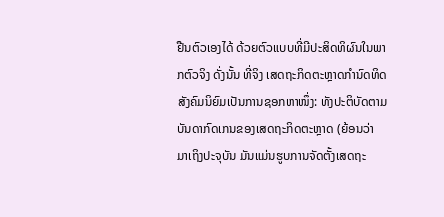ຢືນຕົວເອງໄດ້ ດ້ວຍຕົວແບບທີ່ມີປະສິດທິຜົນໃນພາກຕົວຈິງ ດັ່ງນັ້ນ ທີ່ຈິງ ເສດຖະກິດຕະຫຼາດກຳນົດທິດສັງຄົມນິຍົມເປັນການຊອກຫາໜຶ່ງ: ທັງປະຕິບັດຕາມບັນດາກົດເກນຂອງເສດຖະກິດຕະຫຼາດ (ຍ້ອນວ່າ ມາເຖິງປະຈຸບັນ ມັນແມ່ນຮູບການຈັດຕັ້ງເສດຖະ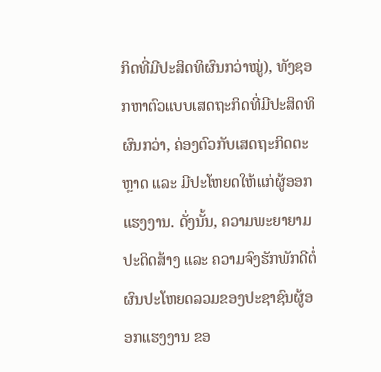ກິດທີ່ມີປະສິດທິຜົນກວ່າໝູ່), ທັງຊອກຫາຕົວແບບເສດຖະກິດທີ່ມີປະສິດທິຜົນກວ່າ, ຄ່ອງຕົວກັບເສດຖະກິດຕະຫຼາດ ແລະ ມີປະໂຫຍດໃຫ້ແກ່ຜູ້ອອກແຮງງານ. ດັ່ງນັ້ນ, ຄວາມພະຍາຍາມປະດິດສ້າງ ແລະ ຄວາມຈົງຮັກພັກດີຕໍ່ຜົນປະໂຫຍດລວມຂອງປະຊາຊົນຜູ້ອອກແຮງງານ ຂອ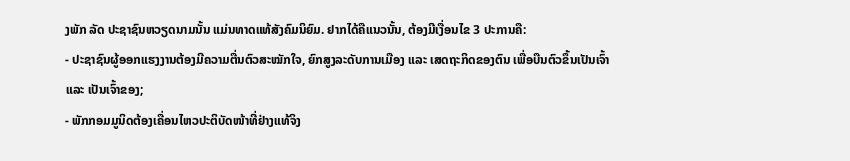ງພັກ ລັດ ປະຊາຊົນຫວຽດນາມນັ້ນ ແມ່ນທາດແທ້ສັງຄົມນິຍົມ. ຢາກໄດ້ຄືແນວນັ້ນ, ຕ້ອງມີເງື່ອນໄຂ 3 ປະການຄື:
- ປະຊາຊົນຜູ້ອອກແຮງງານຕ້ອງມີຄວາມຕື່ນຕົວສະໝັກໃຈ, ຍົກສູງລະດັບການເມືອງ ແລະ ເສດຖະກິດຂອງຕົນ ເພື່ອບືນຕົວຂຶ້ນເປັນເຈົ້າ ແລະ ເປັນເຈົ້າຂອງ;
- ພັກກອມມູນິດຕ້ອງເຄື່ອນໄຫວປະຕິບັດໜ້າທີ່ຢ່າງແທ້ຈິງ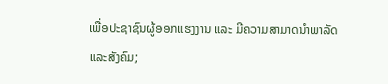ເພື່ອປະຊາຊົນຜູ້ອອກແຮງງານ ແລະ ມີຄວາມສາມາດນຳພາລັດແລະສັງຄົມ;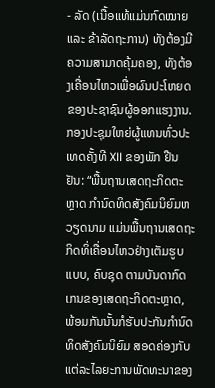- ລັດ (ເນື້ອແທ້ແມ່ນກົດໝາຍ ແລະ ຂ້າລັດຖະການ) ທັງຕ້ອງມີຄວາມສາມາດຄຸ້ມຄອງ, ທັງຕ້ອງເຄື່ອນໄຫວເພື່ອຜົນປະໂຫຍດຂອງປະຊາຊົນຜູ້ອອກແຮງງານ.
ກອງປະຊຸມໃຫຍ່ຜູ້ແທນທົ່ວປະເທດຄັ້ງທີ XII ຂອງພັກ ຢືນຢັນ: “ພື້ນຖານເສດຖະກິດຕະຫຼາດ ກຳນົດທິດສັງຄົມນິຍົມຫວຽດນາມ ແມ່ນພື້ນຖານເສດຖະກິດທິ່ເຄື່ອນໄຫວຢ່າງເຕັມຮູບແບບ, ຄົບຊຸດ ຕາມບັນດາກົດເກນຂອງເສດຖະກິດຕະຫຼາດ, ພ້ອມກັນນັ້ນກໍຮັບປະກັນກຳນົດທິດສັງຄົມນິຍົມ ສອດຄ່ອງກັບແຕ່ລະໄລຍະການພັດທະນາຂອງ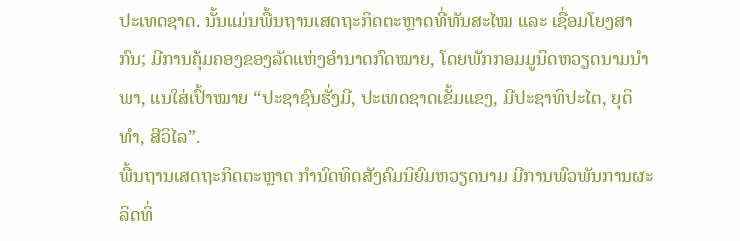ປະເທດຊາດ. ນັ້ນແມ່ນພື້ນຖານເສດຖະກິດຕະຫຼາດທີ່ທັນສະໄໝ ແລະ ເຊື່ອມໂຍງສາກົນ; ມີການຄຸ້ມຄອງຂອງລັດແຫ່ງອຳນາດກົດໝາຍ, ໂດຍພັກກອມມູນິດຫວຽດນາມນຳພາ, ແນໃສ່ເປົ້າໝາຍ “ປະຊາຊົນຮັ່ງມີ, ປະເທດຊາດເຂັ້ມແຂງ, ມີປະຊາທິປະໄຕ, ຍຸຕິທຳ, ສີວິໄລ”.
ພື້ນຖານເສດຖະກິດຕະຫຼາດ ກຳນົດທິດສັງຄົມນິຍົມຫວຽດນາມ ມີການພົວພັນການຜະລິດທິ່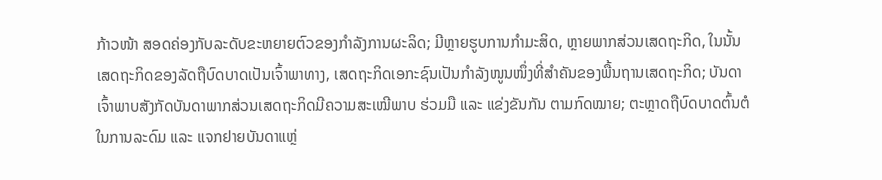ກ້າວໜ້າ ສອດຄ່ອງກັບລະດັບຂະຫຍາຍຕົວຂອງກຳລັງການຜະລິດ; ມີຫຼາຍຮູບການກຳມະສິດ, ຫຼາຍພາກສ່ວນເສດຖະກິດ, ໃນນັ້ນ ເສດຖະກິດຂອງລັດຖືບົດບາດເປັນເຈົ້າພາທາງ, ເສດຖະກິດເອກະຊົນເປັນກຳລັງໜູນໜຶ່ງທີ່ສຳຄັນຂອງພື້ນຖານເສດຖະກິດ; ບັນດາເຈົ້າພາບສັງກັດບັນດາພາກສ່ວນເສດຖະກິດມີຄວາມສະເໝີພາບ ຮ່ວມມື ແລະ ແຂ່ງຂັນກັນ ຕາມກົດໝາຍ; ຕະຫຼາດຖືບົດບາດຕົ້ນຕໍໃນການລະດົມ ແລະ ແຈກຢາຍບັນດາແຫຼ່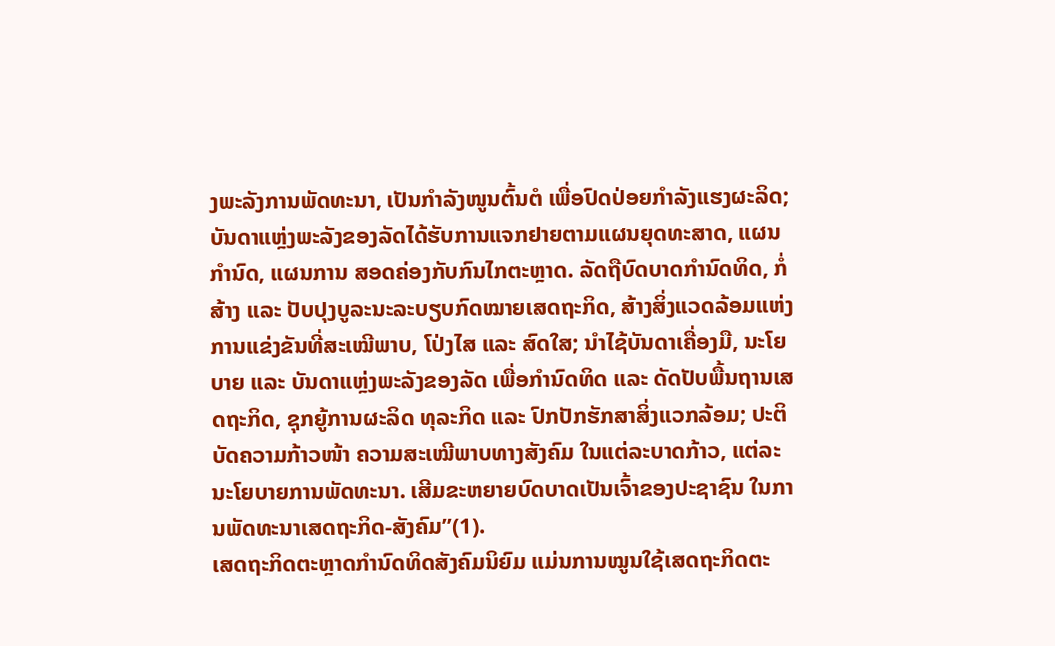ງພະລັງການພັດທະນາ, ເປັນກຳລັງໜູນຕົ້ນຕໍ ເພື່ອປົດປ່ອຍກຳລັງແຮງຜະລິດ; ບັນດາແຫຼ່ງພະລັງຂອງລັດໄດ້ຮັບການແຈກຢາຍຕາມແຜນຍຸດທະສາດ, ແຜນກຳນົດ, ແຜນການ ສອດຄ່ອງກັບກົນໄກຕະຫຼາດ. ລັດຖືບົດບາດກຳນົດທິດ, ກໍ່ສ້າງ ແລະ ປັບປຸງບູລະນະລະບຽບກົດໝາຍເສດຖະກິດ, ສ້າງສິ່ງແວດລ້ອມແຫ່ງການແຂ່ງຂັນທີ່ສະເໝີພາບ, ໂປ່ງໄສ ແລະ ສົດໃສ; ນຳໄຊ້ບັນດາເຄື່ອງມື, ນະໂຍບາຍ ແລະ ບັນດາແຫຼ່ງພະລັງຂອງລັດ ເພື່ອກຳນົດທິດ ແລະ ດັດປັບພື້ນຖານເສດຖະກິດ, ຊຸກຍູ້ການຜະລິດ ທຸລະກິດ ແລະ ປົກປັກຮັກສາສິ່ງແວກລ້ອມ; ປະຕິບັດຄວາມກ້າວໜ້າ ຄວາມສະເໝີພາບທາງສັງຄົມ ໃນແຕ່ລະບາດກ້າວ, ແຕ່ລະນະໂຍບາຍການພັດທະນາ. ເສີມຂະຫຍາຍບົດບາດເປັນເຈົ້າຂອງປະຊາຊົນ ໃນການພັດທະນາເສດຖະກິດ-ສັງຄົມ”(1).
ເສດຖະກິດຕະຫຼາດກຳນົດທິດສັງຄົມນິຍົມ ແມ່ນການໝູນໃຊ້ເສດຖະກິດຕະ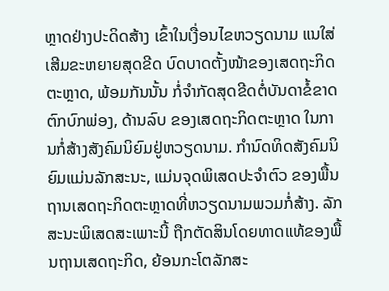ຫຼາດຢ່າງປະດິດສ້າງ ເຂົ້າໃນເງື່ອນໄຂຫວຽດນາມ ແນໃສ່ເສີມຂະຫຍາຍສຸດຂີດ ບົດບາດຕັ້ງໜ້າຂອງເສດຖະກິດຕະຫຼາດ, ພ້ອມກັນນັ້ນ ກໍ່ຈຳກັດສຸດຂີດຕໍ່ບັນດາຂໍ້ຂາດຕົກບົກພ່ອງ, ດ້ານລົບ ຂອງເສດຖະກິດຕະຫຼາດ ໃນການກໍ່ສ້າງສັງຄົມນິຍົມຢູ່ຫວຽດນາມ. ກຳນົດທິດສັງຄົມນິຍົມແມ່ນລັກສະນະ, ແມ່ນຈຸດພິເສດປະຈຳຕົວ ຂອງພື້ນຖານເສດຖະກິດຕະຫຼາດທີ່ຫວຽດນາມພວມກໍ່ສ້າງ. ລັກສະນະພິເສດສະເພາະນີ້ ຖືກຕັດສິນໂດຍທາດແທ້ຂອງພື້ນຖານເສດຖະກິດ, ຍ້ອນກະໂຕລັກສະ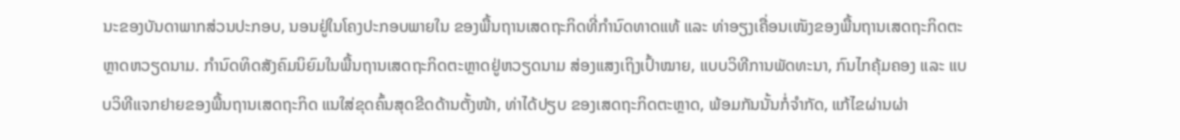ນະຂອງບັນດາພາກສ່ວນປະກອບ, ນອນຢູ່ໃນໂຄງປະກອບພາຍໃນ ຂອງພື້ນຖານເສດຖະກິດທີ່ກຳນົດທາດແທ້ ແລະ ທ່າອຽງເຄື່ອນເໜັງຂອງພື້ນຖານເສດຖະກິດຕະຫຼາດຫວຽດນາມ. ກຳນົດທິດສັງຄົມນິຍົມໃນພື້ນຖານເສດຖະກິດຕະຫຼາດຢູ່ຫວຽດນາມ ສ່ອງແສງເຖິງເປົ້າໝາຍ, ແບບວິທີການພັດທະນາ, ກົນໄກຄຸ້ມຄອງ ແລະ ແບບວິທີແຈກຢາຍຂອງພື້ນຖານເສດຖະກິດ ແນໃສ່ຂຸດຄົ້ນສຸດຂີດດ້ານຕັ້ງໜ້າ, ທ່າໄດ້ປຽບ ຂອງເສດຖະກິດຕະຫຼາດ, ພ້ອມກັນນັ້ນກໍ່ຈຳກັດ, ແກ້ໄຂຜ່ານຜ່າ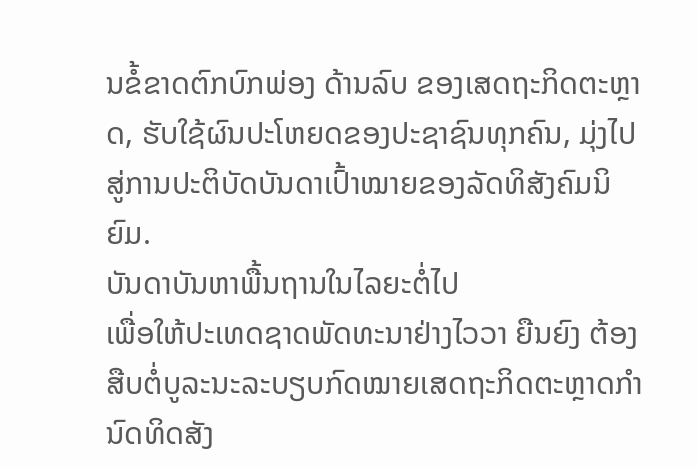ນຂໍ້ຂາດຕົກບົກພ່ອງ ດ້ານລົບ ຂອງເສດຖະກິດຕະຫຼາດ, ຮັບໃຊ້ຜົນປະໂຫຍດຂອງປະຊາຊົນທຸກຄົນ, ມຸ່ງໄປສູ່ການປະຕິບັດບັນດາເປົ້າໝາຍຂອງລັດທິສັງຄົມນິຍົມ.
ບັນດາບັນຫາພື້ນຖານໃນໄລຍະຕໍ່ໄປ
ເພື່ອໃຫ້ປະເທດຊາດພັດທະນາຢ່າງໄວວາ ຍືນຍົງ ຕ້ອງສືບຕໍ່ບູລະນະລະບຽບກົດໝາຍເສດຖະກິດຕະຫຼາດກຳນົດທິດສັງ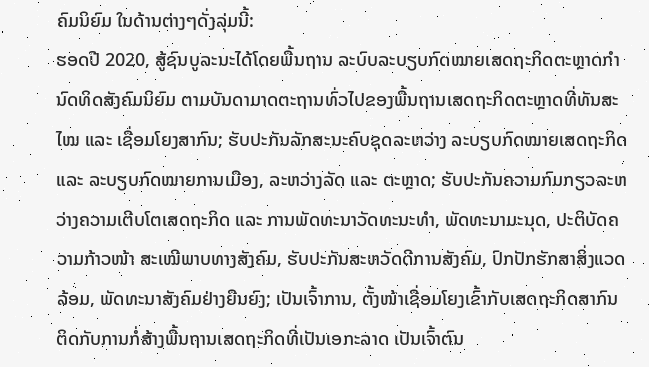ຄົມນິຍົມ ໃນດ້ານຕ່າງໆດັ່ງລຸ່ມນີ້:
ຮອດປີ 2020, ສູ້ຊົນບູລະນະໄດ້ໂດຍພື້ນຖານ ລະບົບລະບຽບກົດໝາຍເສດຖະກິດຕະຫຼາດກຳນົດທິດສັງຄົມນິຍົມ ຕາມບັນດາມາດຕະຖານທົ່ວໄປຂອງພື້ນຖານເສດຖະກິດຕະຫຼາດທີ່ທັນສະໄໝ ແລະ ເຊື່ອມໂຍງສາກົນ; ຮັບປະກັນລັກສະນະຄົບຊຸດລະຫວ່າງ ລະບຽບກົດໝາຍເສດຖະກິດ ແລະ ລະບຽບກົດໝາຍການເມືອງ, ລະຫວ່າງລັດ ແລະ ຕະຫຼາດ; ຮັບປະກັນຄວາມກົມກຽວລະຫວ່າງຄວາມເຕີບໂຕເສດຖະກິດ ແລະ ການພັດທະນາວັດທະນະທຳ, ພັດທະນາມະນຸດ, ປະຕິບັດຄວາມກ້າວໜ້າ ສະເໝີພາບທາງສັງຄົມ, ຮັບປະກັນສະຫວັດດີການສັງຄົມ, ປົກປັກຮັກສາສິ່ງແວດລ້ອມ, ພັດທະນາສັງຄົມຢ່າງຍືນຍົງ; ເປັນເຈົ້າການ, ຕັ້ງໜ້າເຊື່ອມໂຍງເຂົ້າກັບເສດຖະກິດສາກົນ ຕິດກັບການກໍ່ສ້າງພື້ນຖານເສດຖະກິດທີ່ເປັນເອກະລາດ ເປັນເຈົ້າຕົນ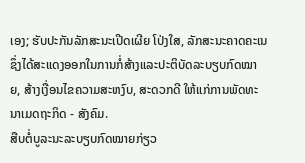ເອງ; ຮັບປະກັນລັກສະນະເປີດເຜີຍ ໂປ່ງໃສ, ລັກສະນະຄາດຄະເນ ຊຶ່ງໄດ້ສະແດງອອກໃນການກໍ່ສ້າງແລະປະຕິບັດລະບຽບກົດໝາຍ, ສ້າງເງື່ອນໄຂຄວາມສະຫງົບ, ສະດວກດີ ໃຫ້ແກ່ການພັດທະນາເມດຖະກິດ - ສັງຄົມ.
ສືບຕໍ່ບູລະນະລະບຽບກົດໝາຍກ່ຽວ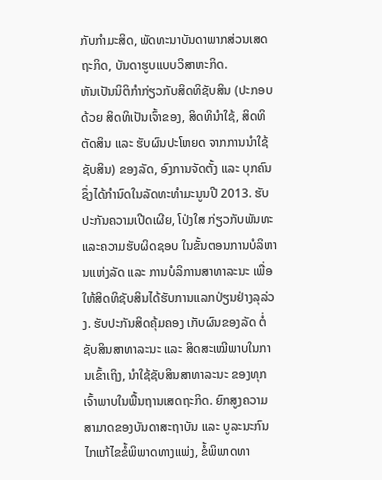ກັບກຳມະສິດ, ພັດທະນາບັນດາພາກສ່ວນເສດຖະກິດ, ບັນດາຮູບແບບວິສາຫະກິດ.
ຫັນເປັນນິຕິກຳກ່ຽວກັບສິດທິຊັບສິນ (ປະກອບດ້ວຍ ສິດທິເປັນເຈົ້າຂອງ, ສິດທິນຳໃຊ້, ສິດທິຕັດສິນ ແລະ ຮັບຜົນປະໂຫຍດ ຈາກການນຳໃຊ້ຊັບສິນ) ຂອງລັດ, ອົງການຈັດຕັ້ງ ແລະ ບຸກຄົນ ຊຶ່ງໄດ້ກຳນົດໃນລັດທະທຳມະນູນປີ 2013. ຮັບປະກັນຄວາມເປີດເຜີຍ, ໂປ່ງໃສ ກ່ຽວກັບພັນທະແລະຄວາມຮັບຜິດຊອບ ໃນຂັ້ນຕອນການບໍລິຫານແຫ່ງລັດ ແລະ ການບໍລິການສາທາລະນະ ເພື່ອໃຫ້ສິດທິຊັບສິນໄດ້ຮັບການແລກປ່ຽນຢ່າງລຸລ່ວງ. ຮັບປະກັນສິດຄຸ້ມຄອງ ເກັບຜົນຂອງລັດ ຕໍ່ຊັບສິນສາທາລະນະ ແລະ ສິດສະເໝີພາບໃນການເຂົ້າເຖິງ, ນຳໃຊ້ຊັບສິນສາທາລະນະ ຂອງທຸກເຈົ້າພາບໃນພື້ນຖານເສດຖະກິດ. ຍົກສູງຄວາມສາມາດຂອງບັນດາສະຖາບັນ ແລະ ບູລະນະກົນໄກແກ້ໄຂຂໍ້ພິພາດທາງແພ່ງ, ຂໍ້ພິພາດທາ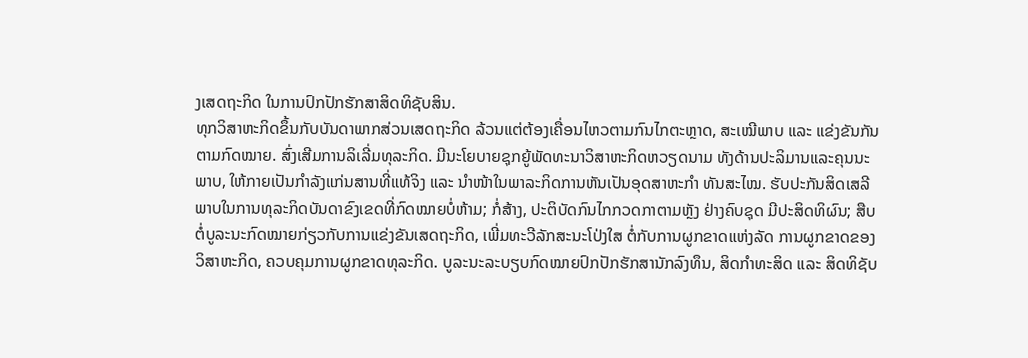ງເສດຖະກິດ ໃນການປົກປັກຮັກສາສິດທິຊັບສິນ.
ທຸກວິສາຫະກິດຂຶ້ນກັບບັນດາພາກສ່ວນເສດຖະກິດ ລ້ວນແຕ່ຕ້ອງເຄື່ອນໄຫວຕາມກົນໄກຕະຫຼາດ, ສະເໝີພາບ ແລະ ແຂ່ງຂັນກັນ ຕາມກົດໝາຍ. ສົ່ງເສີມການລິເລີ່ມທຸລະກິດ. ມີນະໂຍບາຍຊຸກຍູ້ພັດທະນາວິສາຫະກິດຫວຽດນາມ ທັງດ້ານປະລິມານແລະຄຸນນະພາບ, ໃຫ້ກາຍເປັນກຳລັງແກ່ນສານທີ່ແທ້ຈິງ ແລະ ນຳໜ້າໃນພາລະກິດການຫັນເປັນອຸດສາຫະກຳ ທັນສະໄໝ. ຮັບປະກັນສິດເສລີພາບໃນການທຸລະກິດບັນດາຂົງເຂດທີ່ກົດໝາຍບໍ່ຫ້າມ; ກໍ່ສ້າງ, ປະຕິບັດກົນໄກກວດກາຕາມຫຼັງ ຢ່າງຄົບຊຸດ ມີປະສິດທິຜົນ; ສືບຕໍ່ບູລະນະກົດໝາຍກ່ຽວກັບການແຂ່ງຂັນເສດຖະກິດ, ເພີ່ມທະວີລັກສະນະໂປ່ງໃສ ຕໍ່ກັບການຜູກຂາດແຫ່ງລັດ ການຜູກຂາດຂອງວິສາຫະກິດ, ຄວບຄຸມການຜູກຂາດທຸລະກິດ. ບູລະນະລະບຽບກົດໝາຍປົກປັກຮັກສານັກລົງທຶນ, ສິດກຳທະສິດ ແລະ ສິດທິຊັບ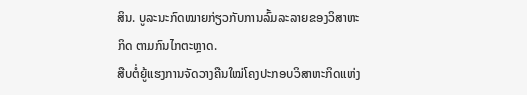ສິນ. ບູລະນະກົດໝາຍກ່ຽວກັບການລົ້ມລະລາຍຂອງວິສາຫະກິດ ຕາມກົນໄກຕະຫຼາດ.
ສືບຕໍ່ຍູ້ແຮງການຈັດວາງຄືນໃໝ່ໂຄງປະກອບວິສາຫະກິດແຫ່ງ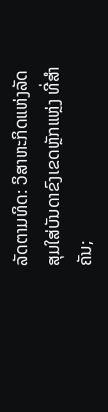ລັດຕາມທິດ: ວິສາຫະກິດແຫ່ງລັດສຸມໃສ່ບັນດາຂົງເຂດຫຼັກແຫຼ່ງ ທີ່ສຳຄັນ;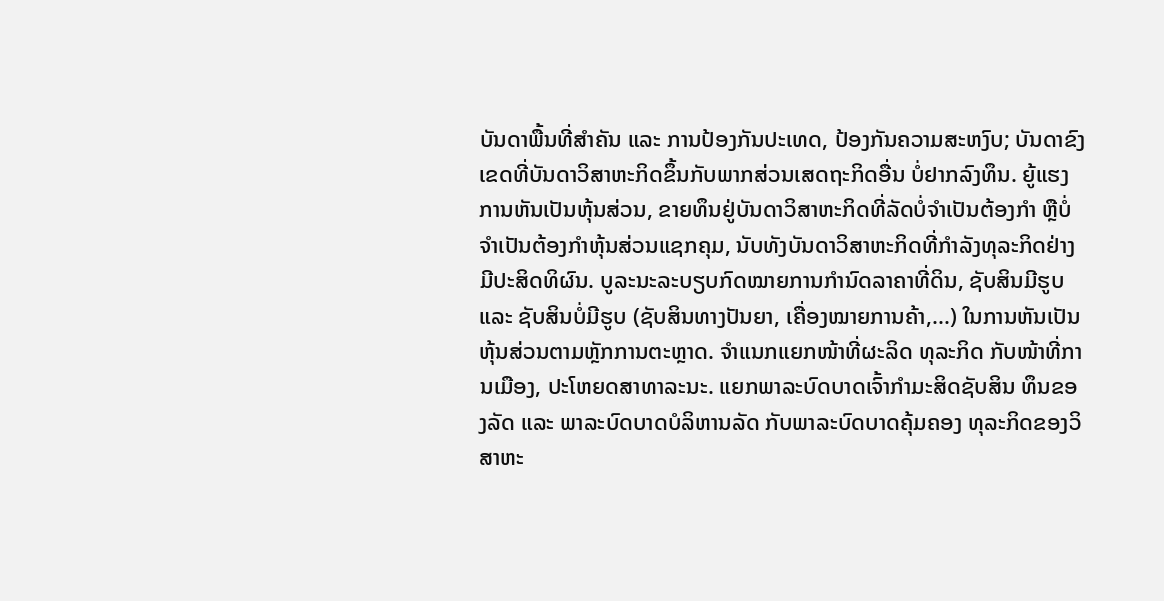ບັນດາພື້ນທີ່ສຳຄັນ ແລະ ການປ້ອງກັນປະເທດ, ປ້ອງກັນຄວາມສະຫງົບ; ບັນດາຂົງເຂດທີ່ບັນດາວິສາຫະກິດຂຶ້ນກັບພາກສ່ວນເສດຖະກິດອື່ນ ບໍ່ຢາກລົງທຶນ. ຍູ້ແຮງການຫັນເປັນຫຸ້ນສ່ວນ, ຂາຍທຶນຢູ່ບັນດາວິສາຫະກິດທີ່ລັດບໍ່ຈຳເປັນຕ້ອງກຳ ຫຼືບໍ່ຈຳເປັນຕ້ອງກຳຫຸ້ນສ່ວນແຊກຄຸມ, ນັບທັງບັນດາວິສາຫະກິດທີ່ກຳລັງທຸລະກິດຢ່າງມີປະສິດທິຜົນ. ບູລະນະລະບຽບກົດໝາຍການກຳນົດລາຄາທີ່ດິນ, ຊັບສິນມີຮູບ ແລະ ຊັບສິນບໍ່ມີຮູບ (ຊັບສິນທາງປັນຍາ, ເຄື່ອງໝາຍການຄ້າ,...) ໃນການຫັນເປັນຫຸ້ນສ່ວນຕາມຫຼັກການຕະຫຼາດ. ຈຳແນກແຍກໜ້າທີ່ຜະລິດ ທຸລະກິດ ກັບໜ້າທີ່ການເມືອງ, ປະໂຫຍດສາທາລະນະ. ແຍກພາລະບົດບາດເຈົ້າກຳມະສິດຊັບສິນ ທຶນຂອງລັດ ແລະ ພາລະບົດບາດບໍລິຫານລັດ ກັບພາລະບົດບາດຄຸ້ມຄອງ ທຸລະກິດຂອງວິສາຫະ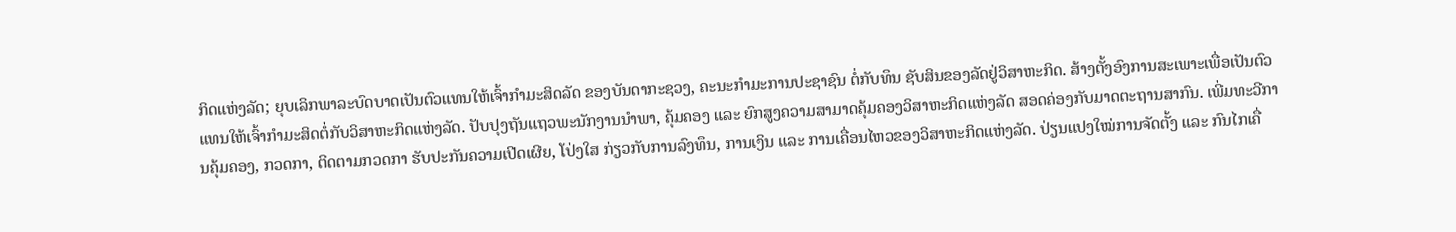ກິດແຫ່ງລັດ; ຍຸບເລິກພາລະບົດບາດເປັນຕົວແທນໃຫ້ເຈົ້າກຳມະສິດລັດ ຂອງບັນດາກະຊວງ, ຄະນະກຳມະການປະຊາຊົນ ຕໍ່ກັບທຶນ ຊັບສິນຂອງລັດຢູ່ວິສາຫະກິດ. ສ້າງຕັ້ງອົງການສະເພາະເພື່ອເປັນຕົວແທນໃຫ້ເຈົ້າກຳມະສິດຕໍ່ກັບວິສາຫະກິດແຫ່ງລັດ. ປັບປຸງຖັນແຖວພະນັກງານນຳພາ, ຄຸ້ມຄອງ ແລະ ຍົກສູງຄວາມສາມາດຄຸ້ມຄອງວິສາຫະກິດແຫ່ງລັດ ສອດຄ່ອງກັບມາດຕະຖານສາກົນ. ເພີ່ມທະວີການຄຸ້ມຄອງ, ກວດກາ, ຕິດຕາມກວດກາ ຮັບປະກັນຄວາມເປີດເຜີຍ, ໂປ່ງໃສ ກ່ຽວກັບການລົງທຶນ, ການເງິນ ແລະ ການເຄື່ອນໄຫວຂອງວິສາຫະກິດແຫ່ງລັດ. ປ່ຽນແປງໃໝ່ການຈັດຕັ້ງ ແລະ ກົນໄກເຄື່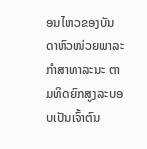ອນໄຫວຂອງບັນດາຫົວໜ່ວຍພາລະກຳສາທາລະນະ ຕາມທິດຍົກສູງລະບອບເປັນເຈົ້າຕົນ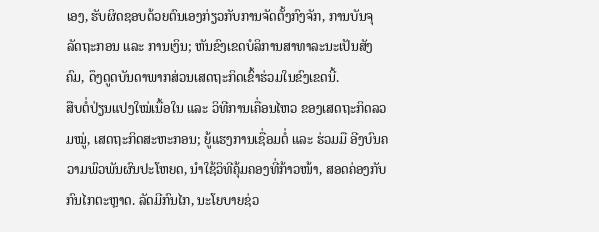ເອງ, ຮັບຜິດຊອບດ້ວຍຕົນເອງກ່ຽວກັບການຈັດຕັ້ງກົງຈັກ, ການບັນຈຸລັດຖະກອນ ແລະ ການເງິນ; ຫັນຂົງເຂດບໍລິການສາທາລະນະເປັນສັງຄົມ, ດຶງດູດບັນດາພາກສ່ວນເສດຖະກິດເຂົ້າຮ່ວມໃນຂົງເຂດນີ້.
ສືບຕໍ່ປ່ຽນແປງໃໝ່ເນື້ອໃນ ແລະ ວິທີການເຄື່ອນໄຫວ ຂອງເສດຖະກິດລວມໝູ່, ເສດຖະກິດສະຫະກອນ; ຍູ້ແຮງການເຊື່ອມຕໍ່ ແລະ ຮ່ວມມື ອີງບົນຄວາມພົວພັນຜົນປະໂຫຍດ, ນຳໃຊ້ວິທີຄຸ້ມຄອງທີ່ກ້າວໜ້າ, ສອດຄ່ອງກັບກົນໄກຕະຫຼາດ. ລັດມີກົນໄກ, ນະໂຍບາຍຊ່ວ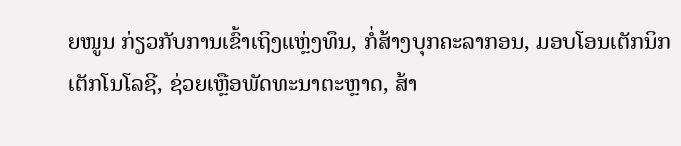ຍໜູນ ກ່ຽວກັບການເຂົ້າເຖິງແຫຼ່ງທຶນ, ກໍ່ສ້າງບຸກຄະລາກອນ, ມອບໂອນເຕັກນິກ ເຕັກໂນໂລຊີ, ຊ່ວຍເຫຼືອພັດທະນາຕະຫຼາດ, ສ້າ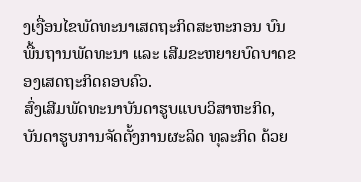ງເງື່ອນໄຂພັດທະນາເສດຖະກິດສະຫະກອນ ບົນພື້ນຖານພັດທະນາ ແລະ ເສີມຂະຫຍາຍບົດບາດຂອງເສດຖະກິດຄອບຄົວ.
ສົ່ງເສີມພັດທະນາບັນດາຮູບແບບວິສາຫະກິດ, ບັນດາຮູບການຈັດຕັ້ງການຜະລິດ ທຸລະກິດ ດ້ວຍ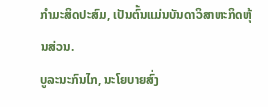ກຳມະສິດປະສົມ, ເປັນຕົ້ນແມ່ນບັນດາວິສາຫະກິດຫຸ້ນສ່ວນ.
ບູລະນະກົນໄກ, ນະໂຍບາຍສົ່ງ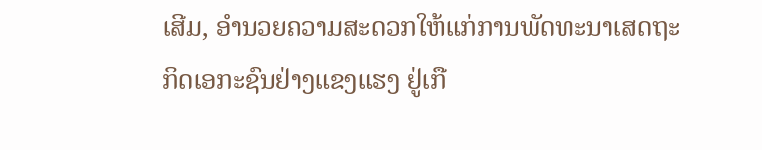ເສີມ, ອຳນວຍຄວາມສະດວກໃຫ້ແກ່ການພັດທະນາເສດຖະກິດເອກະຊົນຢ່າງແຂງແຮງ ຢູ່ເກື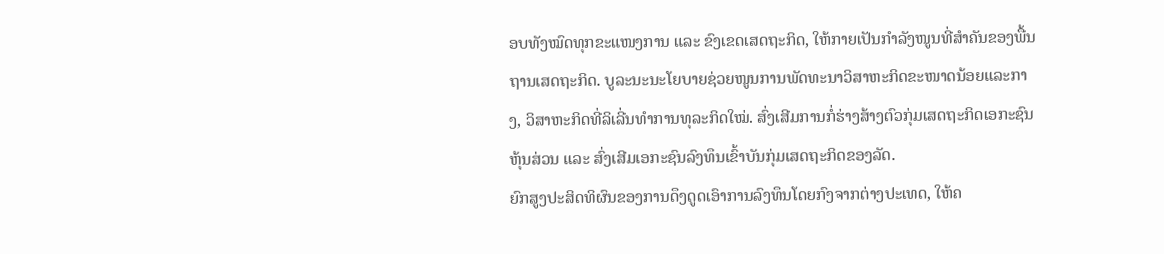ອບທັງໝົດທຸກຂະແໜງການ ແລະ ຂົງເຂດເສດຖະກິດ, ໃຫ້ກາຍເປັນກຳລັງໜູນທີ່ສຳຄັນຂອງພື້ນຖານເສດຖະກິດ. ບູລະນະນະໂຍບາຍຊ່ວຍໜູນການພັດທະນາວິສາຫະກິດຂະໜາດນ້ອຍແລະກາງ, ວິສາຫະກິດທີ່ລິເລີ່ນທຳການທຸລະກິດໃໝ່. ສົ່ງເສີມການກໍ່ຮ່າງສ້າງຕົວກຸ່ມເສດຖະກິດເອກະຊົນຫຸ້ນສ່ວນ ແລະ ສົ່ງເສີມເອກະຊົນລົງທຶນເຂົ້າບັນກຸ່ມເສດຖະກິດຂອງລັດ.
ຍົກສູງປະສິດທິຜົນຂອງການດຶງດູດເອົາການລົງທຶນໂດຍກົງຈາກຕ່າງປະເທດ, ໃຫ້ຄ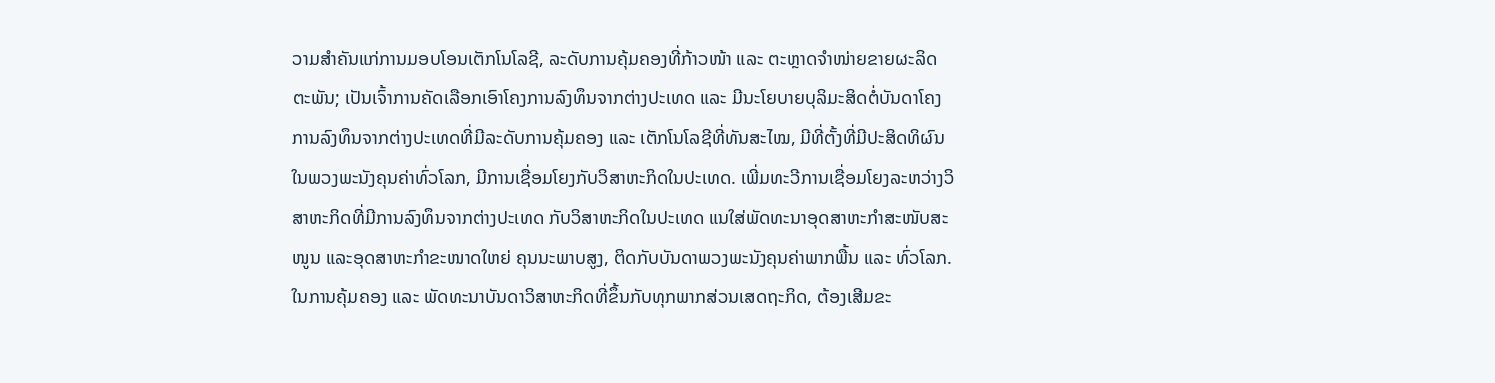ວາມສຳຄັນແກ່ການມອບໂອນເຕັກໂນໂລຊີ, ລະດັບການຄຸ້ມຄອງທີ່ກ້າວໜ້າ ແລະ ຕະຫຼາດຈຳໜ່າຍຂາຍຜະລິດຕະພັນ; ເປັນເຈົ້າການຄັດເລືອກເອົາໂຄງການລົງທຶນຈາກຕ່າງປະເທດ ແລະ ມີນະໂຍບາຍບຸລິມະສິດຕໍ່ບັນດາໂຄງການລົງທຶນຈາກຕ່າງປະເທດທີ່ມີລະດັບການຄຸ້ມຄອງ ແລະ ເຕັກໂນໂລຊີທີ່ທັນສະໄໝ, ມີທີ່ຕັ້ງທີ່ມີປະສິດທິຜົນໃນພວງພະນັງຄຸນຄ່າທົ່ວໂລກ, ມີການເຊື່ອມໂຍງກັບວິສາຫະກິດໃນປະເທດ. ເພີ່ມທະວີການເຊື່ອມໂຍງລະຫວ່າງວິສາຫະກິດທີ່ມີການລົງທຶນຈາກຕ່າງປະເທດ ກັບວິສາຫະກິດໃນປະເທດ ແນໃສ່ພັດທະນາອຸດສາຫະກຳສະໜັບສະໜູນ ແລະອຸດສາຫະກຳຂະໜາດໃຫຍ່ ຄຸນນະພາບສູງ, ຕິດກັບບັນດາພວງພະນັງຄຸນຄ່າພາກພື້ນ ແລະ ທົ່ວໂລກ.
ໃນການຄຸ້ມຄອງ ແລະ ພັດທະນາບັນດາວິສາຫະກິດທີ່ຂຶ້ນກັບທຸກພາກສ່ວນເສດຖະກິດ, ຕ້ອງເສີມຂະ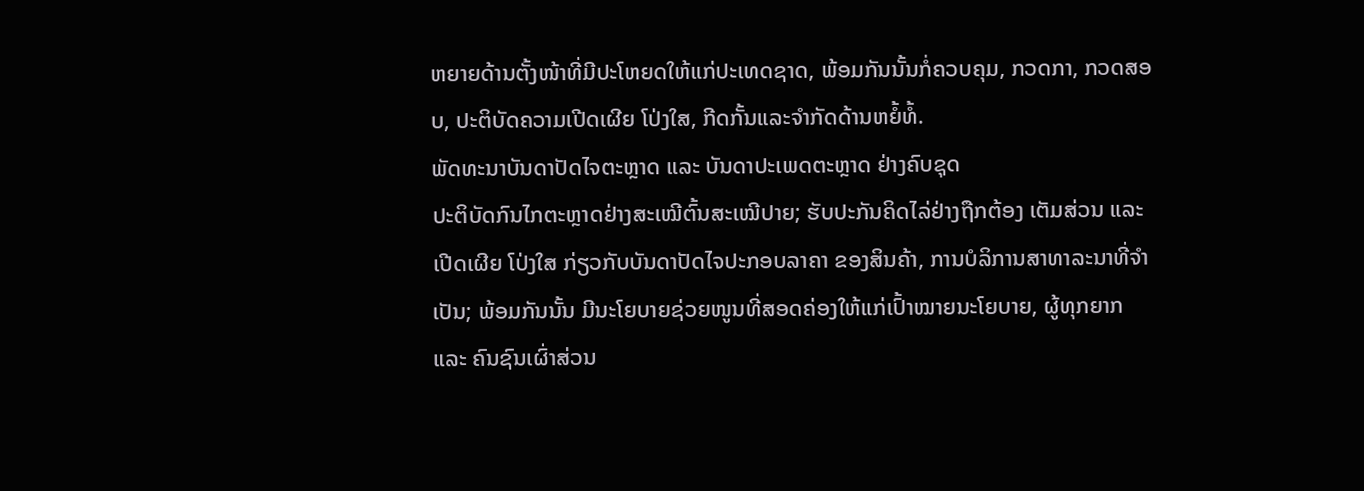ຫຍາຍດ້ານຕັ້ງໜ້າທີ່ມີປະໂຫຍດໃຫ້ແກ່ປະເທດຊາດ, ພ້ອມກັນນັ້ນກໍ່ຄວບຄຸມ, ກວດກາ, ກວດສອບ, ປະຕິບັດຄວາມເປີດເຜີຍ ໂປ່ງໃສ, ກີດກັ້ນແລະຈຳກັດດ້ານຫຍໍ້ທໍ້.
ພັດທະນາບັນດາປັດໄຈຕະຫຼາດ ແລະ ບັນດາປະເພດຕະຫຼາດ ຢ່າງຄົບຊຸດ
ປະຕິບັດກົນໄກຕະຫຼາດຢ່າງສະເໝີຕົ້ນສະເໝີປາຍ; ຮັບປະກັນຄິດໄລ່ຢ່າງຖືກຕ້ອງ ເຕັມສ່ວນ ແລະ ເປີດເຜີຍ ໂປ່ງໃສ ກ່ຽວກັບບັນດາປັດໄຈປະກອບລາຄາ ຂອງສິນຄ້າ, ການບໍລິການສາທາລະນາທີ່ຈຳເປັນ; ພ້ອມກັນນັ້ນ ມີນະໂຍບາຍຊ່ວຍໜູນທີ່ສອດຄ່ອງໃຫ້ແກ່ເປົ້າໝາຍນະໂຍບາຍ, ຜູ້ທຸກຍາກ ແລະ ຄົນຊົນເຜົ່າສ່ວນ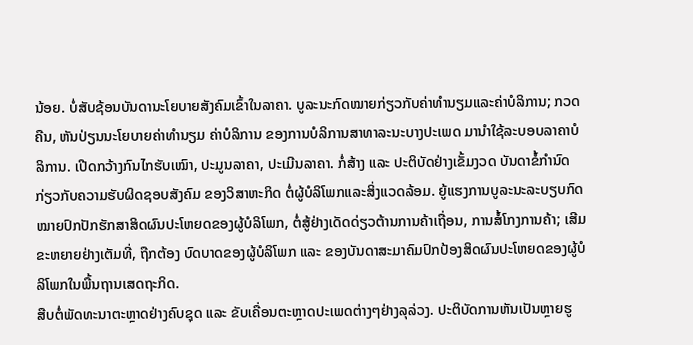ນ້ອຍ. ບໍ່ສັບຊ້ອນບັນດານະໂຍບາຍສັງຄົມເຂົ້າໃນລາຄາ. ບູລະນະກົດໝາຍກ່ຽວກັບຄ່າທຳນຽມແລະຄ່າບໍລິການ; ກວດຄືນ, ຫັນປ່ຽນນະໂຍບາຍຄ່າທຳນຽມ ຄ່າບໍລິການ ຂອງການບໍລິການສາທາລະນະບາງປະເພດ ມານຳໃຊ້ລະບອບລາຄາບໍລິການ. ເປີດກວ້າງກົນໄກຮັບເໝົາ, ປະມູນລາຄາ, ປະເມີນລາຄາ. ກໍ່ສ້າງ ແລະ ປະຕິບັດຢ່າງເຂັ້ມງວດ ບັນດາຂໍ້ກຳນົດກ່ຽວກັບຄວາມຮັບຜິດຊອບສັງຄົມ ຂອງວິສາຫະກິດ ຕໍ່ຜູ້ບໍລິໂພກແລະສິ່ງແວດລ້ອມ. ຍູ້ແຮງການບູລະນະລະບຽບກົດໝາຍປົກປັກຮັກສາສິດຜົນປະໂຫຍດຂອງຜູ້ບໍລິໂພກ, ຕໍ່ສູ້ຢ່າງເດັດດ່ຽວຕ້ານການຄ້າເຖື່ອນ, ການສໍ້ໂກງການຄ້າ; ເສີມຂະຫຍາຍຢ່າງເຕັມທີ່, ຖືກຕ້ອງ ບົດບາດຂອງຜູ້ບໍລິໂພກ ແລະ ຂອງບັນດາສະມາຄົມປົກປ້ອງສິດຜົນປະໂຫຍດຂອງຜູ້ບໍລິໂພກໃນພື້ນຖານເສດຖະກິດ.
ສືບຕໍ່ພັດທະນາຕະຫຼາດຢ່າງຄົບຊຸດ ແລະ ຂັບເຄື່ອນຕະຫຼາດປະເພດຕ່າງໆຢ່າງລຸລ່ວງ. ປະຕິບັດການຫັນເປັນຫຼາຍຮູ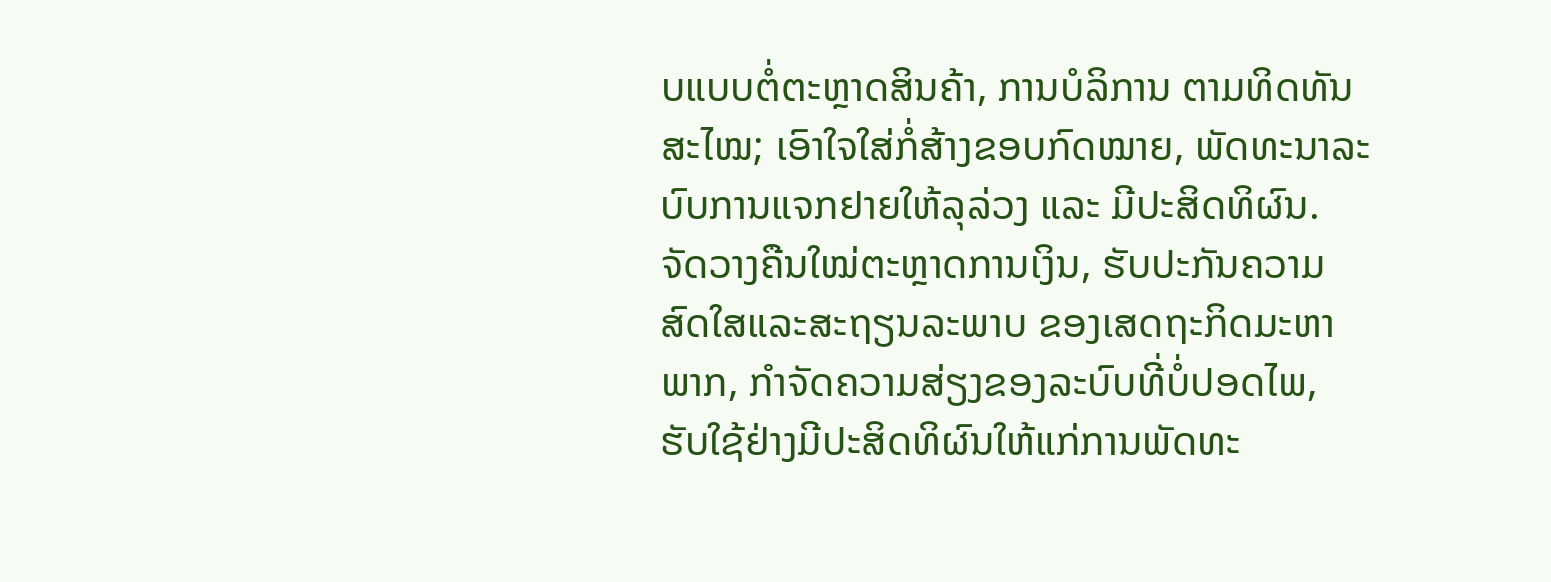ບແບບຕໍ່ຕະຫຼາດສິນຄ້າ, ການບໍລິການ ຕາມທິດທັນສະໄໝ; ເອົາໃຈໃສ່ກໍ່ສ້າງຂອບກົດໝາຍ, ພັດທະນາລະບົບການແຈກຢາຍໃຫ້ລຸລ່ວງ ແລະ ມີປະສິດທິຜົນ. ຈັດວາງຄືນໃໝ່ຕະຫຼາດການເງິນ, ຮັບປະກັນຄວາມສົດໃສແລະສະຖຽນລະພາບ ຂອງເສດຖະກິດມະຫາພາກ, ກຳຈັດຄວາມສ່ຽງຂອງລະບົບທີ່ບໍ່ປອດໄພ, ຮັບໃຊ້ຢ່າງມີປະສິດທິຜົນໃຫ້ແກ່ການພັດທະ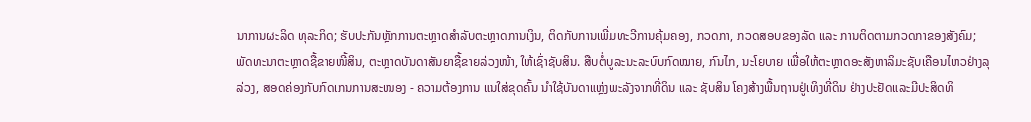ນາການຜະລິດ ທຸລະກິດ; ຮັບປະກັນຫຼັກການຕະຫຼາດສຳລັບຕະຫຼາດການເງິນ, ຕິດກັບການເພີ່ມທະວີການຄຸ້ມຄອງ, ກວດກາ, ກວດສອບຂອງລັດ ແລະ ການຕິດຕາມກວດກາຂອງສັງຄົມ; ພັດທະນາຕະຫຼາດຊື້ຂາຍໜີ້ສິນ, ຕະຫຼາດບັນດາສັນຍາຊື້ຂາຍລ່ວງໜ້າ, ໃຫ້ເຊົ່າຊັບສິນ. ສືບຕໍ່ບູລະນະລະບົບກົດໝາຍ, ກົນໄກ, ນະໂຍບາຍ ເພື່ອໃຫ້ຕະຫຼາດອະສັງຫາລິມະຊັບເຄືອນໄຫວຢ່າງລຸລ່ວງ, ສອດຄ່ອງກັບກົດເກນການສະໜອງ - ຄວາມຕ້ອງການ ແນໃສ່ຂຸດຄົ້ນ ນຳໃຊ້ບັນດາແຫຼ່ງພະລັງຈາກທີ່ດິນ ແລະ ຊັບສິນ ໂຄງສ້າງພື້ນຖານຢູ່ເທິງທີ່ດິນ ຢ່າງປະຢັດແລະມີປະສິດທິ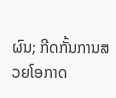ຜົນ; ກີດກັ້ນການສວຍໂອກາດ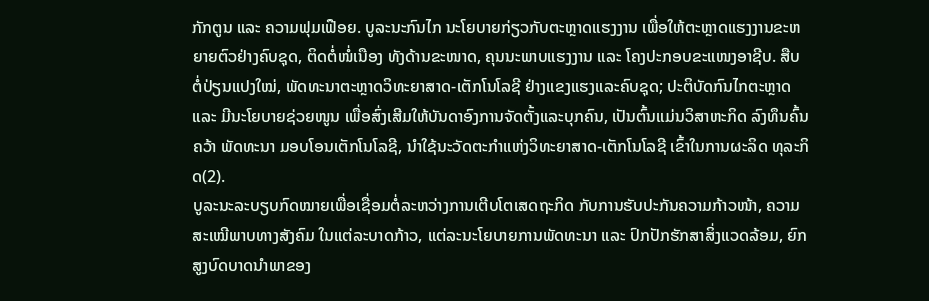ກັກຕູນ ແລະ ຄວາມຟຸມເຟືອຍ. ບູລະນະກົນໄກ ນະໂຍບາຍກ່ຽວກັບຕະຫຼາດແຮງງານ ເພື່ອໃຫ້ຕະຫຼາດແຮງງານຂະຫຍາຍຕົວຢ່າງຄົບຊຸດ, ຕິດຕໍ່ໜໍ່ເນືອງ ທັງດ້ານຂະໜາດ, ຄຸນນະພາບແຮງງານ ແລະ ໂຄງປະກອບຂະແໜງອາຊີບ. ສືບຕໍ່ປ່ຽນແປງໃໝ່, ພັດທະນາຕະຫຼາດວິທະຍາສາດ-ເຕັກໂນໂລຊີ ຢ່າງແຂງແຮງແລະຄົບຊຸດ; ປະຕິບັດກົນໄກຕະຫຼາດ ແລະ ມີນະໂຍບາຍຊ່ວຍໜູນ ເພື່ອສົ່ງເສີມໃຫ້ບັນດາອົງການຈັດຕັ້ງແລະບຸກຄົນ, ເປັນຕົ້ນແມ່ນວິສາຫະກິດ ລົງທຶນຄົ້ນຄວ້າ ພັດທະນາ ມອບໂອນເຕັກໂນໂລຊີ, ນຳໃຊ້ນະວັດຕະກຳແຫ່ງວິທະຍາສາດ-ເຕັກໂນໂລຊີ ເຂົ້າໃນການຜະລິດ ທຸລະກິດ(2).
ບູລະນະລະບຽບກົດໝາຍເພື່ອເຊື່ອມຕໍ່ລະຫວ່າງການເຕີບໂຕເສດຖະກິດ ກັບການຮັບປະກັນຄວາມກ້າວໜ້າ, ຄວາມສະເໝີພາບທາງສັງຄົມ ໃນແຕ່ລະບາດກ້າວ, ແຕ່ລະນະໂຍບາຍການພັດທະນາ ແລະ ປົກປັກຮັກສາສິ່ງແວດລ້ອມ, ຍົກສູງບົດບາດນຳພາຂອງ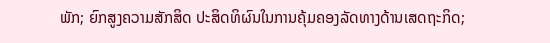ພັກ; ຍົກສູງຄວາມສັກສິດ ປະສິດທິຜົນໃນການຄຸ້ມຄອງລັດທາງດ້ານເສດຖະກິດ;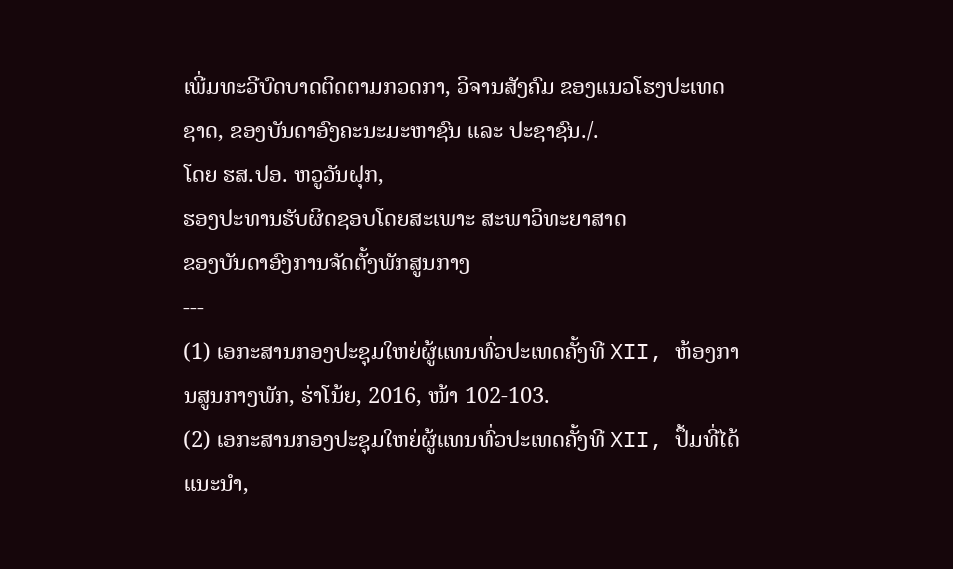ເພີ່ມທະວີບົດບາດຕິດຕາມກວດກາ, ວິຈານສັງຄົມ ຂອງແນວໂຮງປະເທດຊາດ, ຂອງບັນດາອົງຄະນະມະຫາຊົນ ແລະ ປະຊາຊົນ./.
ໂດຍ ຮສ.ປອ. ຫວູວັນຝຸກ,
ຮອງປະທານຮັບຜິດຊອບໂດຍສະເພາະ ສະພາວິທະຍາສາດ
ຂອງບັນດາອົງການຈັດຕັ້ງພັກສູນກາງ
---
(1) ເອກະສານກອງປະຊຸມໃຫຍ່ຜູ້ແທນທົ່ວປະເທດຄັ້ງທີ XII, ຫ້ອງການສູນກາງພັກ, ຮ່າໂນ້ຍ, 2016, ໜ້າ 102-103.
(2) ເອກະສານກອງປະຊຸມໃຫຍ່ຜູ້ແທນທົ່ວປະເທດຄັ້ງທີ XII, ປຶ້ມທີ່ໄດ້ແນະນຳ,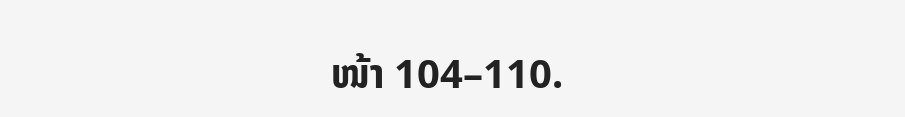ໜ້າ 104–110.